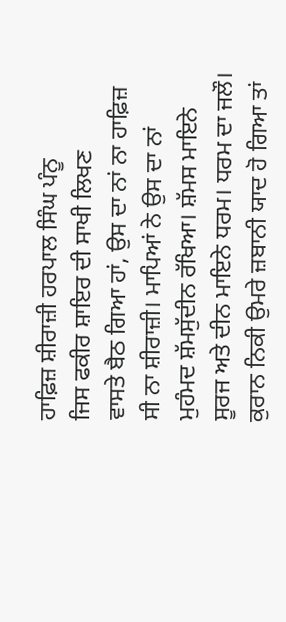ਹਾਫ਼ਿਜ਼ ਸ਼ੀਰਾਜ਼ੀ ਹਰਪਾਲ ਸਿੰਘ ਪੰਨੂ
ਜਿਸ ਫਕੀਰ ਸ਼ਾਇਰ ਦੀ ਸਾਖੀ ਲਿਖਣ
ਵਾਸਤੇ ਬੈਠ ਗਿਆ ਹਾਂ, ਉਸ ਦਾ ਨਾਂ ਨਾ ਹਾਫ਼ਿਜ਼
ਸੀ ਨਾ ਸ਼ੀਰਾਜ਼ੀ। ਮਾਪਿਆਂ ਨੇ ਉਸ ਦਾ ਨਾਂ
ਮੁਹੰਮਦ ਸ਼ੱਮਸੁੱਦੀਨ ਰੱਖਿਆ। ਸ਼ੱਮਸ ਮਾਇਨੇ
ਸੂਰਜ ਅਤੇ ਦੀਨ ਮਾਇਨੇ ਧਰਮ। ਧਰਮ ਦਾ ਜਲੌ।
ਕੁਰਾਨ ਨਿਕੀ ਉਮਰੇ ਜ਼ਬਾਨੀ ਯਾਦ ਹੋ ਗਿਆ ਤਾਂ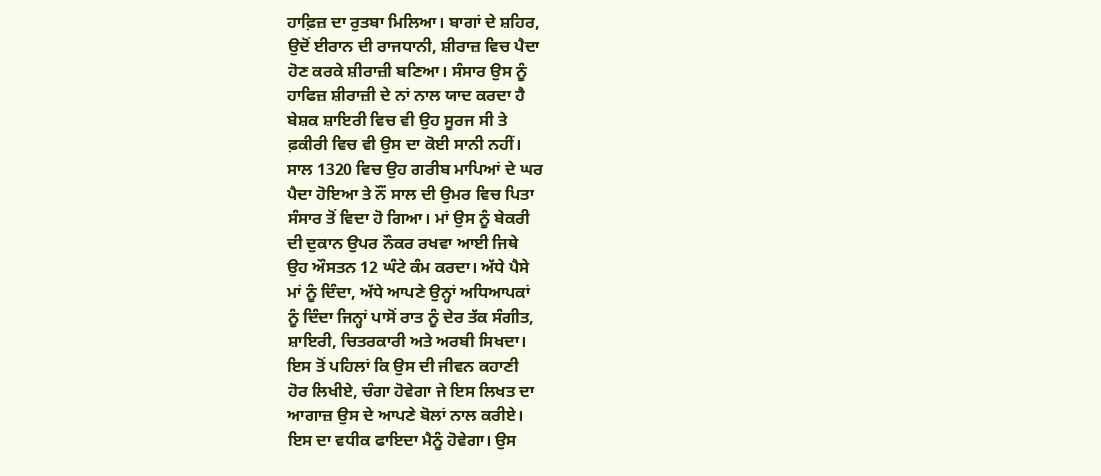ਹਾਫ਼ਿਜ਼ ਦਾ ਰੁਤਬਾ ਮਿਲਿਆ। ਬਾਗਾਂ ਦੇ ਸ਼ਹਿਰ,
ਉਦੋਂ ਈਰਾਨ ਦੀ ਰਾਜਧਾਨੀ, ਸ਼ੀਰਾਜ਼ ਵਿਚ ਪੈਦਾ
ਹੋਣ ਕਰਕੇ ਸ਼ੀਰਾਜ਼ੀ ਬਣਿਆ। ਸੰਸਾਰ ਉਸ ਨੂੰ
ਹਾਫਿਜ਼ ਸ਼ੀਰਾਜ਼ੀ ਦੇ ਨਾਂ ਨਾਲ ਯਾਦ ਕਰਦਾ ਹੈ
ਬੇਸ਼ਕ ਸ਼ਾਇਰੀ ਵਿਚ ਵੀ ਉਹ ਸੂਰਜ ਸੀ ਤੇ
ਫ਼ਕੀਰੀ ਵਿਚ ਵੀ ਉਸ ਦਾ ਕੋਈ ਸਾਨੀ ਨਹੀਂ।
ਸਾਲ 1320 ਵਿਚ ਉਹ ਗਰੀਬ ਮਾਪਿਆਂ ਦੇ ਘਰ
ਪੈਦਾ ਹੋਇਆ ਤੇ ਨੌਂ ਸਾਲ ਦੀ ਉਮਰ ਵਿਚ ਪਿਤਾ
ਸੰਸਾਰ ਤੋਂ ਵਿਦਾ ਹੋ ਗਿਆ। ਮਾਂ ਉਸ ਨੂੰ ਬੇਕਰੀ
ਦੀ ਦੁਕਾਨ ਉਪਰ ਨੌਕਰ ਰਖਵਾ ਆਈ ਜਿਥੇ
ਉਹ ਔਸਤਨ 12 ਘੰਟੇ ਕੰਮ ਕਰਦਾ। ਅੱਧੇ ਪੈਸੇ
ਮਾਂ ਨੂੰ ਦਿੰਦਾ, ਅੱਧੇ ਆਪਣੇ ਉਨ੍ਹਾਂ ਅਧਿਆਪਕਾਂ
ਨੂੰ ਦਿੰਦਾ ਜਿਨ੍ਹਾਂ ਪਾਸੋਂ ਰਾਤ ਨੂੰ ਦੇਰ ਤੱਕ ਸੰਗੀਤ,
ਸ਼ਾਇਰੀ, ਚਿਤਰਕਾਰੀ ਅਤੇ ਅਰਬੀ ਸਿਖਦਾ।
ਇਸ ਤੋਂ ਪਹਿਲਾਂ ਕਿ ਉਸ ਦੀ ਜੀਵਨ ਕਹਾਣੀ
ਹੋਰ ਲਿਖੀਏ, ਚੰਗਾ ਹੋਵੇਗਾ ਜੇ ਇਸ ਲਿਖਤ ਦਾ
ਆਗਾਜ਼ ਉਸ ਦੇ ਆਪਣੇ ਬੋਲਾਂ ਨਾਲ ਕਰੀਏ।
ਇਸ ਦਾ ਵਧੀਕ ਫਾਇਦਾ ਮੈਨੂੰ ਹੋਵੇਗਾ। ਉਸ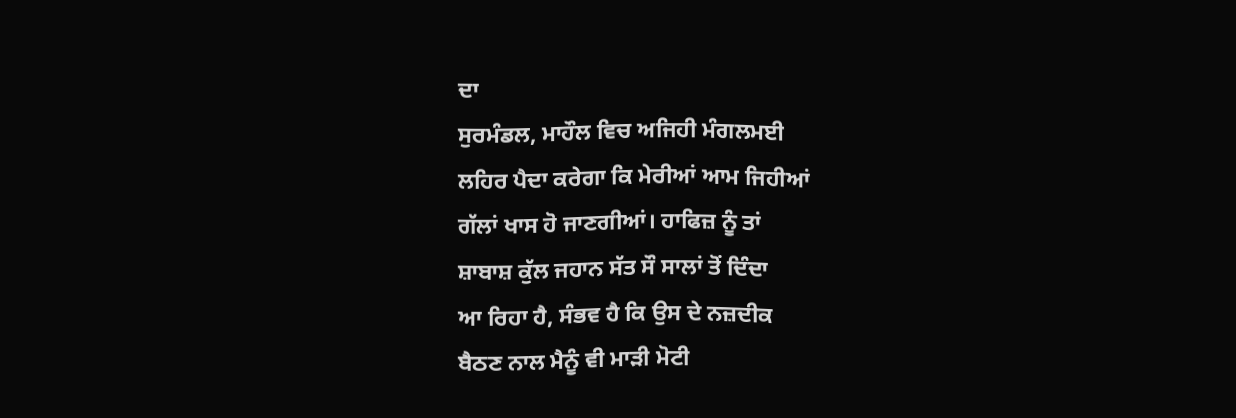ਦਾ
ਸੁਰਮੰਡਲ, ਮਾਹੌਲ ਵਿਚ ਅਜਿਹੀ ਮੰਗਲਮਈ
ਲਹਿਰ ਪੈਦਾ ਕਰੇਗਾ ਕਿ ਮੇਰੀਆਂ ਆਮ ਜਿਹੀਆਂ
ਗੱਲਾਂ ਖਾਸ ਹੋ ਜਾਣਗੀਆਂ। ਹਾਫਿਜ਼ ਨੂੰ ਤਾਂ
ਸ਼ਾਬਾਸ਼ ਕੁੱਲ ਜਹਾਨ ਸੱਤ ਸੌ ਸਾਲਾਂ ਤੋਂ ਦਿੰਦਾ
ਆ ਰਿਹਾ ਹੈ, ਸੰਭਵ ਹੈ ਕਿ ਉਸ ਦੇ ਨਜ਼ਦੀਕ
ਬੈਠਣ ਨਾਲ ਮੈਨੂੰ ਵੀ ਮਾੜੀ ਮੋਟੀ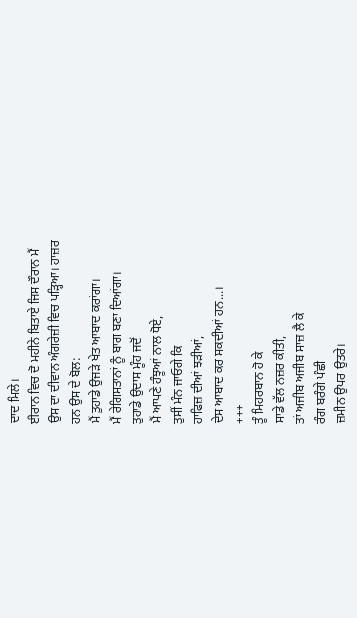ਦਾਦ ਮਿਲੇ।
ਈਰਾਨ ਵਿਚ ਦੋ ਮਹੀਨੇ ਬਿਤਾਏ ਜਿਸ ਦੌਰਾਨ ਮੈਂ
ਉਸ ਦਾ ਦੀਵਾਨ ਅੰਗਰੇਜ਼ੀ ਵਿਚ ਪੜ੍ਹਿਆ। ਹਾਜ਼ਰ
ਹਨ ਉਸ ਦੇ ਬੋਲ:
ਮੈਂ ਤੁਹਾਡੇ ਉਜੜੇ ਖੇਤ ਆਬਾਦ ਕਰਾਂਗਾ।
ਮੈਂ ਰੇਗਿਸਤਾਨਾਂ ਨੂੰ ਬਾਗ ਬਣਾ ਦਿਆਂਗਾ।
ਤੁਹਾਡੇ ਉਦਾਸ ਮੂੰਹ ਜਦੋਂ
ਮੈਂ ਆਪਣੇ ਹੰਝੂਆਂ ਨਾਲ ਧੋਏ,
ਤੁਸੀਂ ਮੰਨ ਜਾਓਗੇ ਕਿ
ਹਾਫਿਜ਼ ਦੀਆਂ ਝੜੀਆਂ,
ਦੇਸ ਆਬਾਦ ਕਰ ਸਕਦੀਆਂ ਹਨ...।
+++
ਤੂੰ ਮਿਹਰਬਾਨ ਹੋ ਕੇ
ਸਾਡੇ ਵੱਲ ਨਜ਼ਰ ਕੀਤੀ,
ਤਾਂ ਅਜੀਬ ਅਜੀਬ ਸਾਜ਼ ਲੈ ਕੇ
ਰੰਗ ਬਰੰਗੇ ਪੰਛੀ
ਜ਼ਮੀਨ ਉਪਰ ਉਤਰੇ।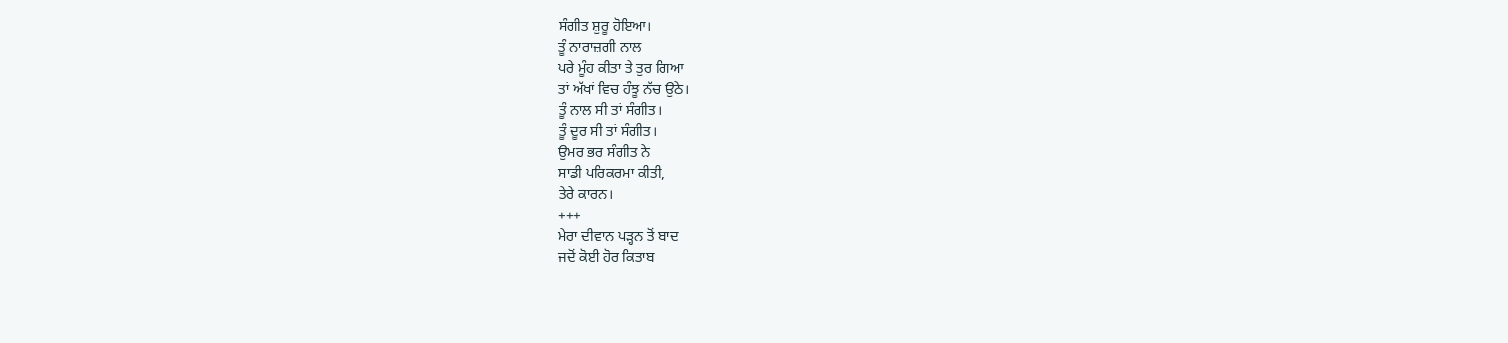ਸੰਗੀਤ ਸ਼ੁਰੂ ਹੋਇਆ।
ਤੂੰ ਨਾਰਾਜ਼ਗੀ ਨਾਲ
ਪਰੇ ਮੂੰਹ ਕੀਤਾ ਤੇ ਤੁਰ ਗਿਆ
ਤਾਂ ਅੱਖਾਂ ਵਿਚ ਹੰਝੂ ਨੱਚ ਉਠੇ।
ਤੂੰ ਨਾਲ ਸੀ ਤਾਂ ਸੰਗੀਤ।
ਤੂੰ ਦੂਰ ਸੀ ਤਾਂ ਸੰਗੀਤ।
ਉਮਰ ਭਰ ਸੰਗੀਤ ਨੇ
ਸਾਡੀ ਪਰਿਕਰਮਾ ਕੀਤੀ,
ਤੇਰੇ ਕਾਰਨ।
+++
ਮੇਰਾ ਦੀਵਾਨ ਪੜ੍ਹਨ ਤੋਂ ਬਾਦ
ਜਦੋਂ ਕੋਈ ਹੋਰ ਕਿਤਾਬ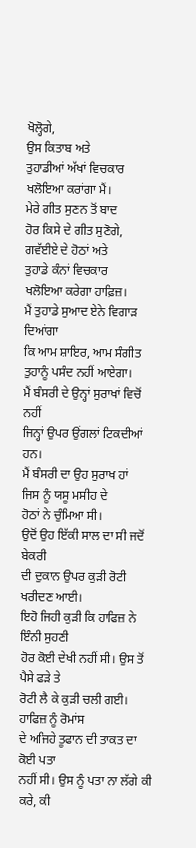ਖੋਲ੍ਹੋਗੇ,
ਉਸ ਕਿਤਾਬ ਅਤੇ
ਤੁਹਾਡੀਆਂ ਅੱਖਾਂ ਵਿਚਕਾਰ
ਖਲੋਇਆ ਕਰਾਂਗਾ ਮੈਂ।
ਮੇਰੇ ਗੀਤ ਸੁਣਨ ਤੋਂ ਬਾਦ
ਹੋਰ ਕਿਸੇ ਦੇ ਗੀਤ ਸੁਣੋਗੇ,
ਗਵੱਈਏ ਦੇ ਹੋਠਾਂ ਅਤੇ
ਤੁਹਾਡੇ ਕੰਨਾਂ ਵਿਚਕਾਰ
ਖਲੋਇਆ ਕਰੇਗਾ ਹਾਫ਼ਿਜ਼।
ਮੈਂ ਤੁਹਾਡੇ ਸੁਆਦ ਏਨੇ ਵਿਗਾੜ ਦਿਆਂਗਾ
ਕਿ ਆਮ ਸ਼ਾਇਰ, ਆਮ ਸੰਗੀਤ
ਤੁਹਾਨੂੰ ਪਸੰਦ ਨਹੀਂ ਆਏਗਾ।
ਮੈਂ ਬੰਸਰੀ ਦੇ ਉਨ੍ਹਾਂ ਸੁਰਾਖਾਂ ਵਿਚੋਂ ਨਹੀਂ
ਜਿਨ੍ਹਾਂ ਉਪਰ ਉਂਗਲਾਂ ਟਿਕਦੀਆਂ ਹਨ।
ਮੈਂ ਬੰਸਰੀ ਦਾ ਉਹ ਸੁਰਾਖ ਹਾਂ
ਜਿਸ ਨੂੰ ਯਸੂ ਮਸੀਹ ਦੇ
ਹੋਠਾਂ ਨੇ ਚੁੰਮਿਆ ਸੀ।
ਉਦੋਂ ਉਹ ਇੱਕੀ ਸਾਲ ਦਾ ਸੀ ਜਦੋਂ ਬੇਕਰੀ
ਦੀ ਦੁਕਾਨ ਉਪਰ ਕੁੜੀ ਰੋਟੀ ਖਰੀਦਣ ਆਈ।
ਇਹੋ ਜਿਹੀ ਕੁੜੀ ਕਿ ਹਾਫਿਜ਼ ਨੇ ਇੰਨੀ ਸੁਹਣੀ
ਹੋਰ ਕੋਈ ਦੇਖੀ ਨਹੀਂ ਸੀ। ਉਸ ਤੋਂ ਪੈਸੇ ਫੜੇ ਤੇ
ਰੋਟੀ ਲੈ ਕੇ ਕੁੜੀ ਚਲੀ ਗਈ। ਹਾਫਿਜ਼ ਨੂੰ ਰੋਮਾਂਸ
ਦੇ ਅਜਿਹੇ ਤੂਫਾਨ ਦੀ ਤਾਕਤ ਦਾ ਕੋਈ ਪਤਾ
ਨਹੀਂ ਸੀ। ਉਸ ਨੂੰ ਪਤਾ ਨਾ ਲੱਗੇ ਕੀ ਕਰੇ, ਕੀ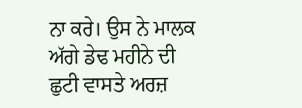ਨਾ ਕਰੇ। ਉਸ ਨੇ ਮਾਲਕ ਅੱਗੇ ਡੇਢ ਮਹੀਨੇ ਦੀ
ਛੁਟੀ ਵਾਸਤੇ ਅਰਜ਼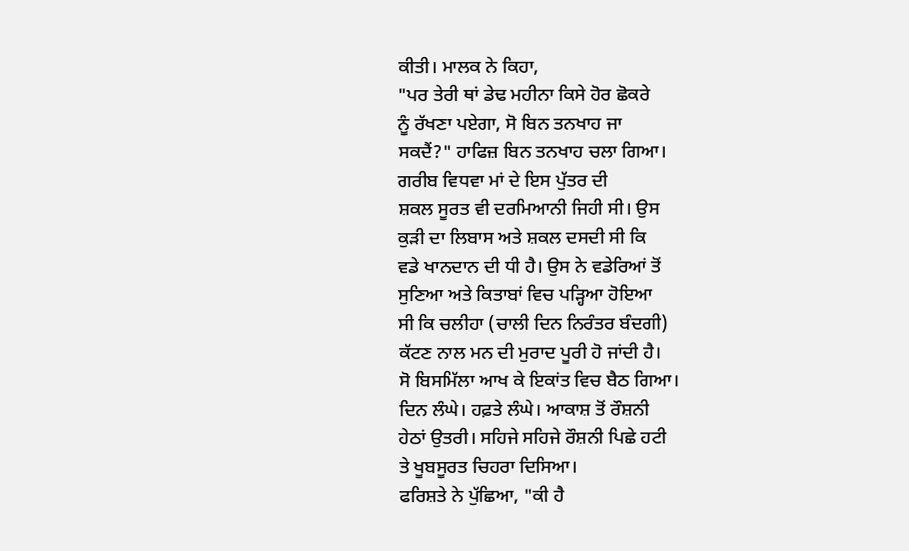ਕੀਤੀ। ਮਾਲਕ ਨੇ ਕਿਹਾ,
"ਪਰ ਤੇਰੀ ਥਾਂ ਡੇਢ ਮਹੀਨਾ ਕਿਸੇ ਹੋਰ ਛੋਕਰੇ
ਨੂੰ ਰੱਖਣਾ ਪਏਗਾ, ਸੋ ਬਿਨ ਤਨਖਾਹ ਜਾ
ਸਕਦੈਂ?" ਹਾਫਿਜ਼ ਬਿਨ ਤਨਖਾਹ ਚਲਾ ਗਿਆ।
ਗਰੀਬ ਵਿਧਵਾ ਮਾਂ ਦੇ ਇਸ ਪੁੱਤਰ ਦੀ
ਸ਼ਕਲ ਸੂਰਤ ਵੀ ਦਰਮਿਆਨੀ ਜਿਹੀ ਸੀ। ਉਸ
ਕੁੜੀ ਦਾ ਲਿਬਾਸ ਅਤੇ ਸ਼ਕਲ ਦਸਦੀ ਸੀ ਕਿ
ਵਡੇ ਖਾਨਦਾਨ ਦੀ ਧੀ ਹੈ। ਉਸ ਨੇ ਵਡੇਰਿਆਂ ਤੋਂ
ਸੁਣਿਆ ਅਤੇ ਕਿਤਾਬਾਂ ਵਿਚ ਪੜ੍ਹਿਆ ਹੋਇਆ
ਸੀ ਕਿ ਚਲੀਹਾ (ਚਾਲੀ ਦਿਨ ਨਿਰੰਤਰ ਬੰਦਗੀ)
ਕੱਟਣ ਨਾਲ ਮਨ ਦੀ ਮੁਰਾਦ ਪੂਰੀ ਹੋ ਜਾਂਦੀ ਹੈ।
ਸੋ ਬਿਸਮਿੱਲਾ ਆਖ ਕੇ ਇਕਾਂਤ ਵਿਚ ਬੈਠ ਗਿਆ।
ਦਿਨ ਲੰਘੇ। ਹਫ਼ਤੇ ਲੰਘੇ। ਆਕਾਸ਼ ਤੋਂ ਰੌਸ਼ਨੀ
ਹੇਠਾਂ ਉਤਰੀ। ਸਹਿਜੇ ਸਹਿਜੇ ਰੌਸ਼ਨੀ ਪਿਛੇ ਹਟੀ
ਤੇ ਖੂਬਸੂਰਤ ਚਿਹਰਾ ਦਿਸਿਆ।
ਫਰਿਸ਼ਤੇ ਨੇ ਪੁੱਛਿਆ, "ਕੀ ਹੈ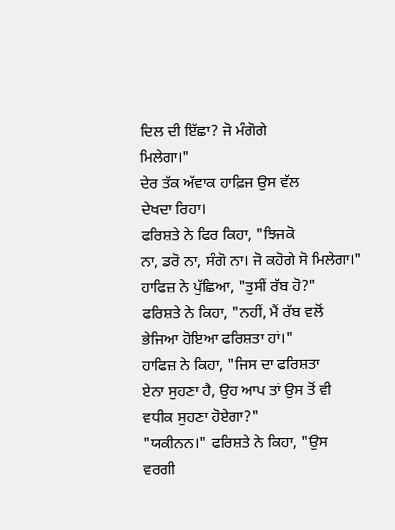ਦਿਲ ਦੀ ਇੱਛਾ? ਜੋ ਮੰਗੋਗੇ
ਮਿਲੇਗਾ।"
ਦੇਰ ਤੱਕ ਅੱਵਾਕ ਹਾਫ਼ਿਜ ਉਸ ਵੱਲ
ਦੇਖਦਾ ਰਿਹਾ।
ਫਰਿਸ਼ਤੇ ਨੇ ਫਿਰ ਕਿਹਾ, "ਝਿਜਕੋ
ਨਾ, ਡਰੋ ਨਾ, ਸੰਗੋ ਨਾ। ਜੋ ਕਹੋਗੇ ਸੋ ਮਿਲੇਗਾ।"
ਹਾਫਿਜ਼ ਨੇ ਪੁੱਛਿਆ, "ਤੁਸੀਂ ਰੱਬ ਹੋ?"
ਫਰਿਸ਼ਤੇ ਨੇ ਕਿਹਾ, "ਨਹੀਂ, ਮੈਂ ਰੱਬ ਵਲੋਂ
ਭੇਜਿਆ ਹੋਇਆ ਫਰਿਸ਼ਤਾ ਹਾਂ।"
ਹਾਫਿਜ਼ ਨੇ ਕਿਹਾ, "ਜਿਸ ਦਾ ਫਰਿਸ਼ਤਾ
ਏਨਾ ਸੁਹਣਾ ਹੈ, ਉਹ ਆਪ ਤਾਂ ਉਸ ਤੋਂ ਵੀ
ਵਧੀਕ ਸੁਹਣਾ ਹੋਏਗਾ?"
"ਯਕੀਨਨ।" ਫਰਿਸ਼ਤੇ ਨੇ ਕਿਹਾ, "ਉਸ
ਵਰਗੀ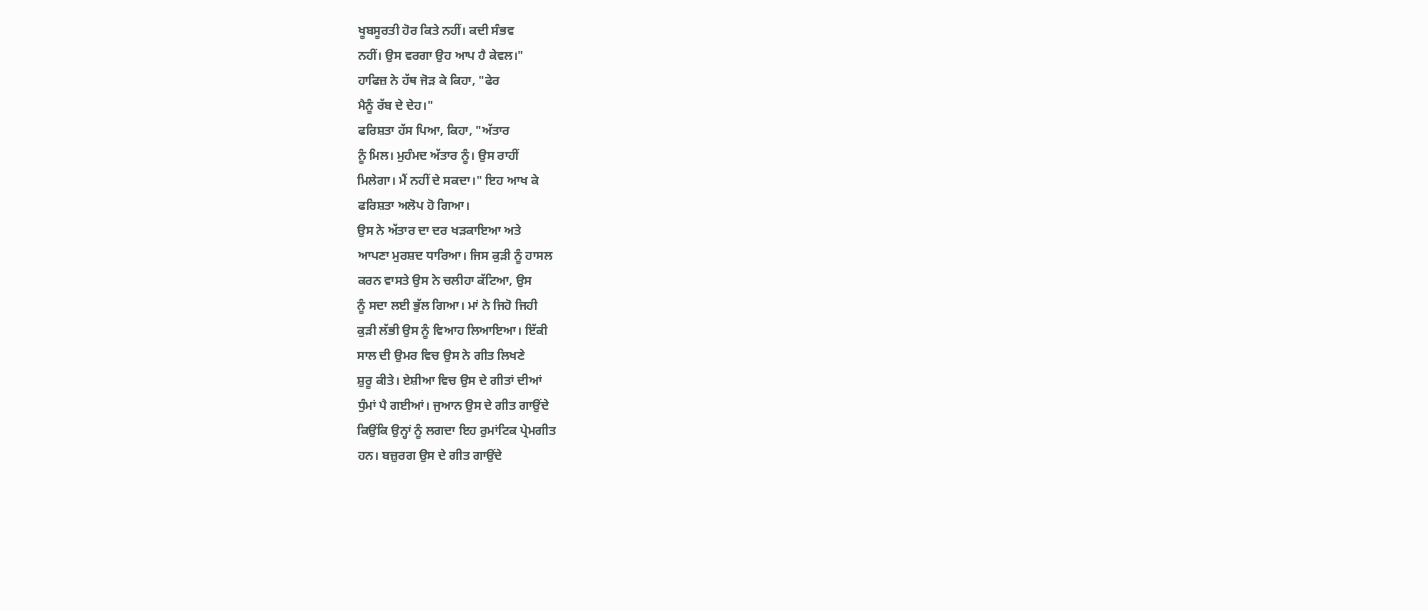ਖੂਬਸੂਰਤੀ ਹੋਰ ਕਿਤੇ ਨਹੀਂ। ਕਦੀ ਸੰਭਵ
ਨਹੀਂ। ਉਸ ਵਰਗਾ ਉਹ ਆਪ ਹੈ ਕੇਵਲ।"
ਹਾਫਿਜ਼ ਨੇ ਹੱਥ ਜੋੜ ਕੇ ਕਿਹਾ, "ਫੇਰ
ਮੈਨੂੰ ਰੱਬ ਦੇ ਦੇਹ।"
ਫਰਿਸ਼ਤਾ ਹੱਸ ਪਿਆ, ਕਿਹਾ, "ਅੱਤਾਰ
ਨੂੰ ਮਿਲ। ਮੁਹੰਮਦ ਅੱਤਾਰ ਨੂੰ। ਉਸ ਰਾਹੀਂ
ਮਿਲੇਗਾ। ਮੈਂ ਨਹੀਂ ਦੇ ਸਕਦਾ।" ਇਹ ਆਖ ਕੇ
ਫਰਿਸ਼ਤਾ ਅਲੋਪ ਹੋ ਗਿਆ।
ਉਸ ਨੇ ਅੱਤਾਰ ਦਾ ਦਰ ਖੜਕਾਇਆ ਅਤੇ
ਆਪਣਾ ਮੁਰਸ਼ਦ ਧਾਰਿਆ। ਜਿਸ ਕੁੜੀ ਨੂੰ ਹਾਸਲ
ਕਰਨ ਵਾਸਤੇ ਉਸ ਨੇ ਚਲੀਹਾ ਕੱਟਿਆ, ਉਸ
ਨੂੰ ਸਦਾ ਲਈ ਭੁੱਲ ਗਿਆ। ਮਾਂ ਨੇ ਜਿਹੋ ਜਿਹੀ
ਕੁੜੀ ਲੱਭੀ ਉਸ ਨੂੰ ਵਿਆਹ ਲਿਆਇਆ। ਇੱਕੀ
ਸਾਲ ਦੀ ਉਮਰ ਵਿਚ ਉਸ ਨੇ ਗੀਤ ਲਿਖਣੇ
ਸ਼ੁਰੂ ਕੀਤੇ। ਏਸ਼ੀਆ ਵਿਚ ਉਸ ਦੇ ਗੀਤਾਂ ਦੀਆਂ
ਧੁੰਮਾਂ ਪੈ ਗਈਆਂ। ਜੁਆਨ ਉਸ ਦੇ ਗੀਤ ਗਾਉਂਦੇ
ਕਿਉਂਕਿ ਉਨ੍ਹਾਂ ਨੂੰ ਲਗਦਾ ਇਹ ਰੁਮਾਂਟਿਕ ਪ੍ਰੇਮਗੀਤ
ਹਨ। ਬਜ਼ੁਰਗ ਉਸ ਦੇ ਗੀਤ ਗਾਉਂਦੇ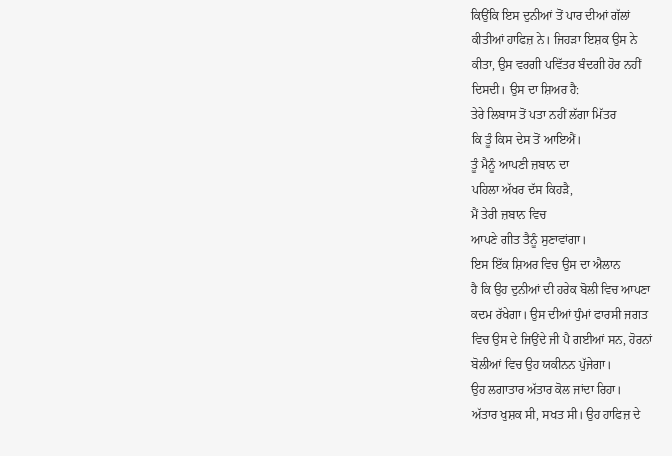ਕਿਉਂਕਿ ਇਸ ਦੁਨੀਆਂ ਤੋਂ ਪਾਰ ਦੀਆਂ ਗੱਲਾਂ
ਕੀਤੀਆਂ ਹਾਫਿਜ਼ ਨੇ। ਜਿਹੜਾ ਇਸ਼ਕ ਉਸ ਨੇ
ਕੀਤਾ, ਉਸ ਵਰਗੀ ਪਵਿੱਤਰ ਬੰਦਗੀ ਹੋਰ ਨਹੀਂ
ਦਿਸਦੀ। ਉਸ ਦਾ ਸ਼ਿਅਰ ਹੈ:
ਤੇਰੇ ਲਿਬਾਸ ਤੋਂ ਪਤਾ ਨਹੀਂ ਲੱਗਾ ਮਿੱਤਰ
ਕਿ ਤੂੰ ਕਿਸ ਦੇਸ ਤੋਂ ਆਇਐਂ।
ਤੂੰ ਮੈਨੂੰ ਆਪਣੀ ਜ਼ਬਾਨ ਦਾ
ਪਹਿਲਾ ਅੱਖਰ ਦੱਸ ਕਿਹੜੈ,
ਮੈਂ ਤੇਰੀ ਜ਼ਬਾਨ ਵਿਚ
ਆਪਣੇ ਗੀਤ ਤੈਨੂੰ ਸੁਣਾਵਾਂਗਾ।
ਇਸ ਇੱਕ ਸ਼ਿਅਰ ਵਿਚ ਉਸ ਦਾ ਐਲਾਨ
ਹੈ ਕਿ ਉਹ ਦੁਨੀਆਂ ਦੀ ਹਰੇਕ ਬੋਲੀ ਵਿਚ ਆਪਣਾ
ਕਦਮ ਰੱਖੇਗਾ। ਉਸ ਦੀਆਂ ਧੁੰਮਾਂ ਫਾਰਸੀ ਜਗਤ
ਵਿਚ ਉਸ ਦੇ ਜਿਉਂਦੇ ਜੀ ਪੈ ਗਈਆਂ ਸਨ, ਹੋਰਨਾਂ
ਬੋਲੀਆਂ ਵਿਚ ਉਹ ਯਕੀਨਨ ਪੁੱਜੇਗਾ।
ਉਹ ਲਗਾਤਾਰ ਅੱਤਾਰ ਕੋਲ ਜਾਂਦਾ ਰਿਹਾ।
ਅੱਤਾਰ ਖੁਸ਼ਕ ਸੀ, ਸਖਤ ਸੀ। ਉਹ ਹਾਫਿਜ਼ ਦੇ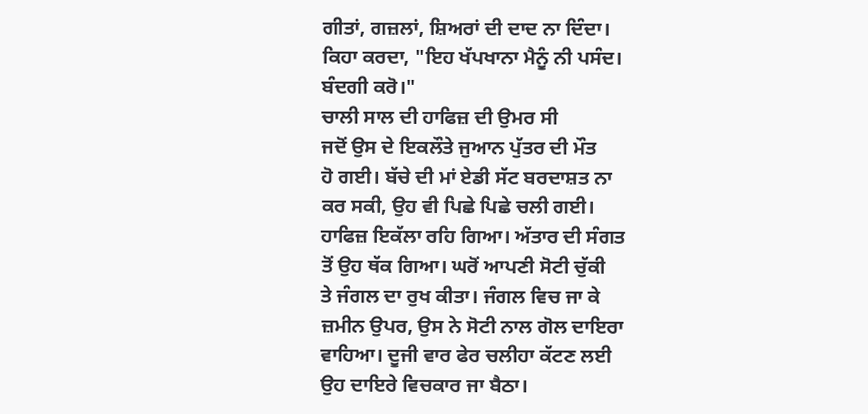ਗੀਤਾਂ, ਗਜ਼ਲਾਂ, ਸ਼ਿਅਰਾਂ ਦੀ ਦਾਦ ਨਾ ਦਿੰਦਾ।
ਕਿਹਾ ਕਰਦਾ, "ਇਹ ਖੱਪਖਾਨਾ ਮੈਨੂੰ ਨੀ ਪਸੰਦ।
ਬੰਦਗੀ ਕਰੋ।"
ਚਾਲੀ ਸਾਲ ਦੀ ਹਾਫਿਜ਼ ਦੀ ਉਮਰ ਸੀ
ਜਦੋਂ ਉਸ ਦੇ ਇਕਲੌਤੇ ਜੁਆਨ ਪੁੱਤਰ ਦੀ ਮੌਤ
ਹੋ ਗਈ। ਬੱਚੇ ਦੀ ਮਾਂ ਏਡੀ ਸੱਟ ਬਰਦਾਸ਼ਤ ਨਾ
ਕਰ ਸਕੀ, ਉਹ ਵੀ ਪਿਛੇ ਪਿਛੇ ਚਲੀ ਗਈ।
ਹਾਫਿਜ਼ ਇਕੱਲਾ ਰਹਿ ਗਿਆ। ਅੱਤਾਰ ਦੀ ਸੰਗਤ
ਤੋਂ ਉਹ ਥੱਕ ਗਿਆ। ਘਰੋਂ ਆਪਣੀ ਸੋਟੀ ਚੁੱਕੀ
ਤੇ ਜੰਗਲ ਦਾ ਰੁਖ ਕੀਤਾ। ਜੰਗਲ ਵਿਚ ਜਾ ਕੇ
ਜ਼ਮੀਨ ਉਪਰ, ਉਸ ਨੇ ਸੋਟੀ ਨਾਲ ਗੋਲ ਦਾਇਰਾ
ਵਾਹਿਆ। ਦੂਜੀ ਵਾਰ ਫੇਰ ਚਲੀਹਾ ਕੱਟਣ ਲਈ
ਉਹ ਦਾਇਰੇ ਵਿਚਕਾਰ ਜਾ ਬੈਠਾ।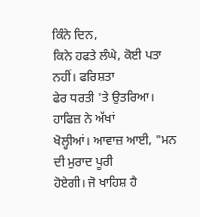ਕਿੰਨੇ ਦਿਨ,
ਕਿਨੇ ਹਫਤੇ ਲੰਘੇ, ਕੋਈ ਪਤਾ ਨਹੀਂ। ਫਰਿਸ਼ਤਾ
ਫੇਰ ਧਰਤੀ 'ਤੇ ਉਤਰਿਆ। ਹਾਫਿਜ਼ ਨੇ ਅੱਖਾਂ
ਖੋਲ੍ਹੀਆਂ। ਆਵਾਜ਼ ਆਈ, "ਮਨ ਦੀ ਮੁਰਾਦ ਪੂਰੀ
ਹੋਏਗੀ। ਜੋ ਖਾਹਿਸ਼ ਹੈ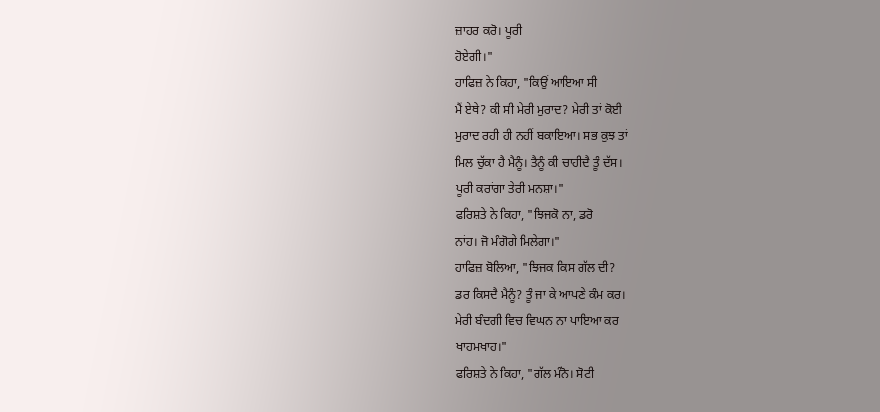ਜ਼ਾਹਰ ਕਰੋ। ਪੂਰੀ
ਹੋਏਗੀ।"
ਹਾਫਿਜ਼ ਨੇ ਕਿਹਾ, "ਕਿਉਂ ਆਇਆ ਸੀ
ਮੈਂ ਏਥੇ? ਕੀ ਸੀ ਮੇਰੀ ਮੁਰਾਦ? ਮੇਰੀ ਤਾਂ ਕੋਈ
ਮੁਰਾਦ ਰਹੀ ਹੀ ਨਹੀਂ ਬਕਾਇਆ। ਸਭ ਕੁਝ ਤਾਂ
ਮਿਲ ਚੁੱਕਾ ਹੈ ਮੈਨੂੰ। ਤੈਨੂੰ ਕੀ ਚਾਹੀਦੈ ਤੂੰ ਦੱਸ।
ਪੂਰੀ ਕਰਾਂਗਾ ਤੇਰੀ ਮਨਸ਼ਾ।"
ਫਰਿਸ਼ਤੇ ਨੇ ਕਿਹਾ, "ਝਿਜਕੋ ਨਾ, ਡਰੋ
ਨਾਂਹ। ਜੋ ਮੰਗੋਗੇ ਮਿਲੇਗਾ।"
ਹਾਫਿਜ਼ ਬੋਲਿਆ, "ਝਿਜਕ ਕਿਸ ਗੱਲ ਦੀ?
ਡਰ ਕਿਸਦੈ ਮੈਨੂੰ? ਤੂੰ ਜਾ ਕੇ ਆਪਣੇ ਕੰਮ ਕਰ।
ਮੇਰੀ ਬੰਦਗੀ ਵਿਚ ਵਿਘਨ ਨਾ ਪਾਇਆ ਕਰ
ਖਾਹਮਖਾਹ।"
ਫਰਿਸ਼ਤੇ ਨੇ ਕਿਹਾ, "ਗੱਲ ਮੰਨੋ। ਸੋਟੀ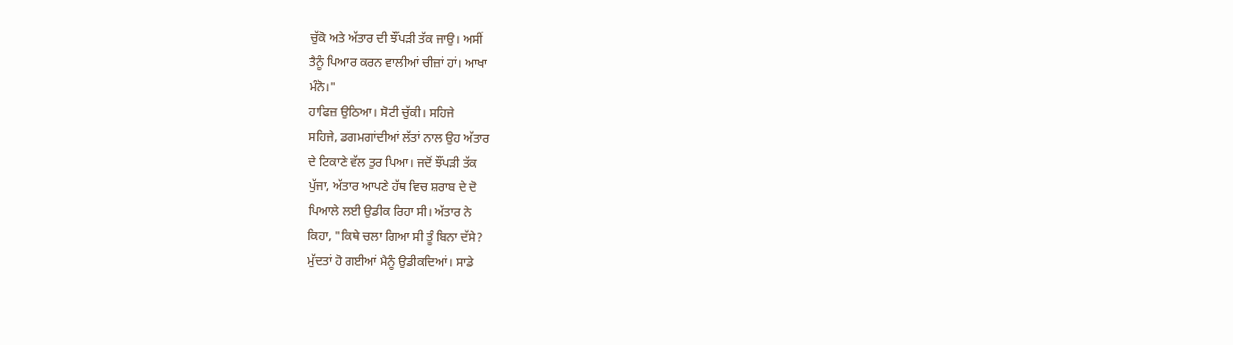ਚੁੱਕੋ ਅਤੇ ਅੱਤਾਰ ਦੀ ਝੌਂਪੜੀ ਤੱਕ ਜਾਉ। ਅਸੀਂ
ਤੈਨੂੰ ਪਿਆਰ ਕਰਨ ਵਾਲੀਆਂ ਚੀਜ਼ਾਂ ਹਾਂ। ਆਖਾ
ਮੰਨੋ।"
ਹਾਫਿਜ਼ ਉਠਿਆ। ਸੋਟੀ ਚੁੱਕੀ। ਸਹਿਜੇ
ਸਹਿਜੇ, ਡਗਮਗਾਂਦੀਆਂ ਲੱਤਾਂ ਨਾਲ ਉਹ ਅੱਤਾਰ
ਦੇ ਟਿਕਾਣੇ ਵੱਲ ਤੁਰ ਪਿਆ। ਜਦੋਂ ਝੌਂਪੜੀ ਤੱਕ
ਪੁੱਜਾ, ਅੱਤਾਰ ਆਪਣੇ ਹੱਥ ਵਿਚ ਸ਼ਰਾਬ ਦੇ ਦੋ
ਪਿਆਲੇ ਲਈ ਉਡੀਕ ਰਿਹਾ ਸੀ। ਅੱਤਾਰ ਨੇ
ਕਿਹਾ, "ਕਿਥੇ ਚਲਾ ਗਿਆ ਸੀ ਤੂੰ ਬਿਨਾ ਦੱਸੇ?
ਮੁੱਦਤਾਂ ਹੋ ਗਈਆਂ ਮੈਨੂੰ ਉਡੀਕਦਿਆਂ। ਸਾਡੇ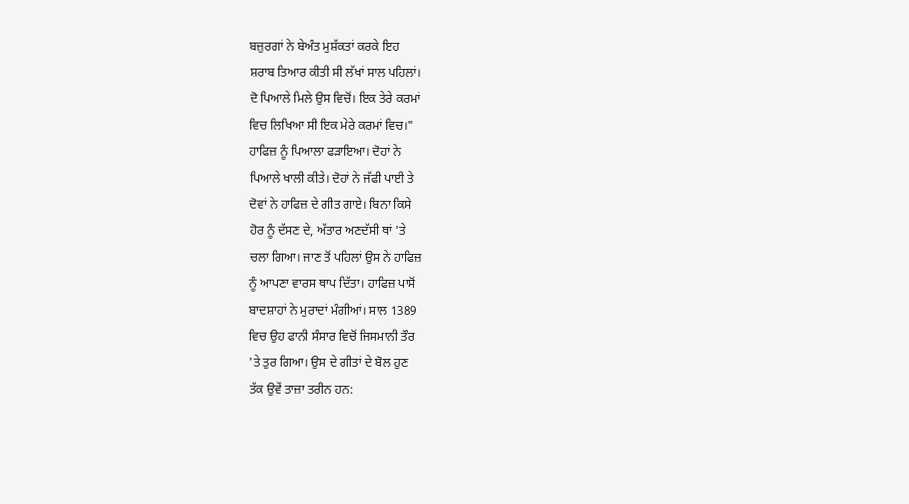ਬਜ਼ੁਰਗਾਂ ਨੇ ਬੇਅੰਤ ਮੁਸ਼ੱਕਤਾਂ ਕਰਕੇ ਇਹ
ਸ਼ਰਾਬ ਤਿਆਰ ਕੀਤੀ ਸੀ ਲੱਖਾਂ ਸਾਲ ਪਹਿਲਾਂ।
ਦੋ ਪਿਆਲੇ ਮਿਲੇ ਉਸ ਵਿਚੋਂ। ਇਕ ਤੇਰੇ ਕਰਮਾਂ
ਵਿਚ ਲਿਖਿਆ ਸੀ ਇਕ ਮੇਰੇ ਕਰਮਾਂ ਵਿਚ।"
ਹਾਫਿਜ਼ ਨੂੰ ਪਿਆਲਾ ਫੜਾਇਆ। ਦੋਹਾਂ ਨੇ
ਪਿਆਲੇ ਖਾਲੀ ਕੀਤੇ। ਦੋਹਾਂ ਨੇ ਜੱਫੀ ਪਾਈ ਤੇ
ਦੋਵਾਂ ਨੇ ਹਾਫਿਜ਼ ਦੇ ਗੀਤ ਗਾਏ। ਬਿਨਾ ਕਿਸੇ
ਹੋਰ ਨੂੰ ਦੱਸਣ ਦੇ, ਅੱਤਾਰ ਅਣਦੱਸੀ ਥਾਂ 'ਤੇ
ਚਲਾ ਗਿਆ। ਜਾਣ ਤੋਂ ਪਹਿਲਾਂ ਉਸ ਨੇ ਹਾਫਿਜ਼
ਨੂੰ ਆਪਣਾ ਵਾਰਸ ਥਾਪ ਦਿੱਤਾ। ਹਾਫਿਜ਼ ਪਾਸੋਂ
ਬਾਦਸ਼ਾਹਾਂ ਨੇ ਮੁਰਾਦਾਂ ਮੰਗੀਆਂ। ਸਾਲ 1389
ਵਿਚ ਉਹ ਫਾਨੀ ਸੰਸਾਰ ਵਿਚੋਂ ਜਿਸਮਾਨੀ ਤੌਰ
'ਤੇ ਤੁਰ ਗਿਆ। ਉਸ ਦੇ ਗੀਤਾਂ ਦੇ ਬੋਲ ਹੁਣ
ਤੱਕ ਉਵੇਂ ਤਾਜ਼ਾ ਤਰੀਨ ਹਨ: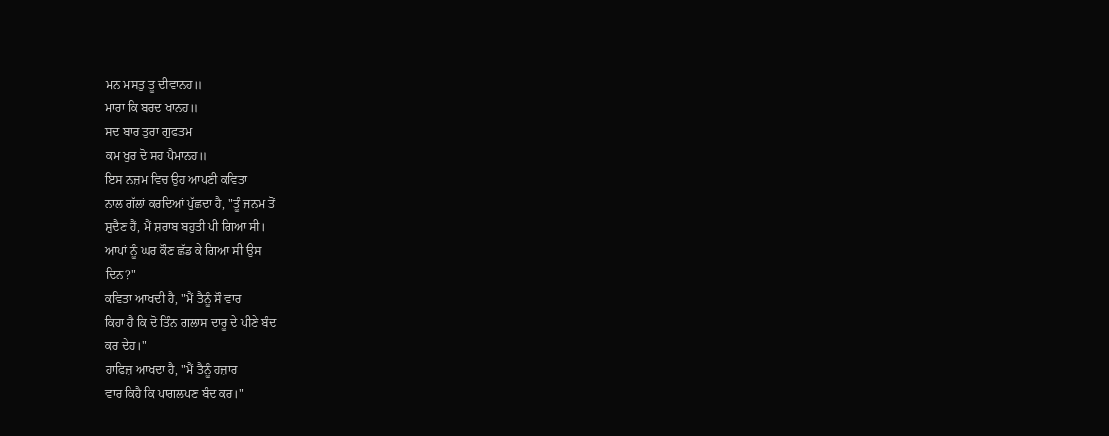ਮਨ ਮਸਤੁ ਤੂ ਦੀਵਾਨਹ॥
ਮਾਰਾ ਕਿ ਬਰਦ ਖਾਨਹ॥
ਸਦ ਬਾਰ ਤੁਰਾ ਗੁਫਤਮ
ਕਮ ਖੁਰ ਦੋ ਸਹ ਪੈਮਾਨਹ॥
ਇਸ ਨਜ਼ਮ ਵਿਚ ਉਹ ਆਪਣੀ ਕਵਿਤਾ
ਨਾਲ ਗੱਲਾਂ ਕਰਦਿਆਂ ਪੁੱਛਦਾ ਹੈ, "ਤੂੰ ਜਨਮ ਤੋਂ
ਸ਼ੁਦੈਣ ਹੈਂ, ਮੈਂ ਸ਼ਰਾਬ ਬਹੁਤੀ ਪੀ ਗਿਆ ਸੀ।
ਆਪਾਂ ਨੂੰ ਘਰ ਕੌਣ ਛੱਡ ਕੇ ਗਿਆ ਸੀ ਉਸ
ਦਿਨ?"
ਕਵਿਤਾ ਆਖਦੀ ਹੈ, "ਮੈਂ ਤੈਨੂੰ ਸੌ ਵਾਰ
ਕਿਹਾ ਹੈ ਕਿ ਦੋ ਤਿੰਨ ਗਲਾਸ ਦਾਰੂ ਦੇ ਪੀਣੇ ਬੰਦ
ਕਰ ਦੇਹ।"
ਹਾਫਿਜ਼ ਆਖਦਾ ਹੈ, "ਮੈਂ ਤੈਨੂੰ ਹਜ਼ਾਰ
ਵਾਰ ਕਿਹੈ ਕਿ ਪਾਗਲਪਣ ਬੰਦ ਕਰ।"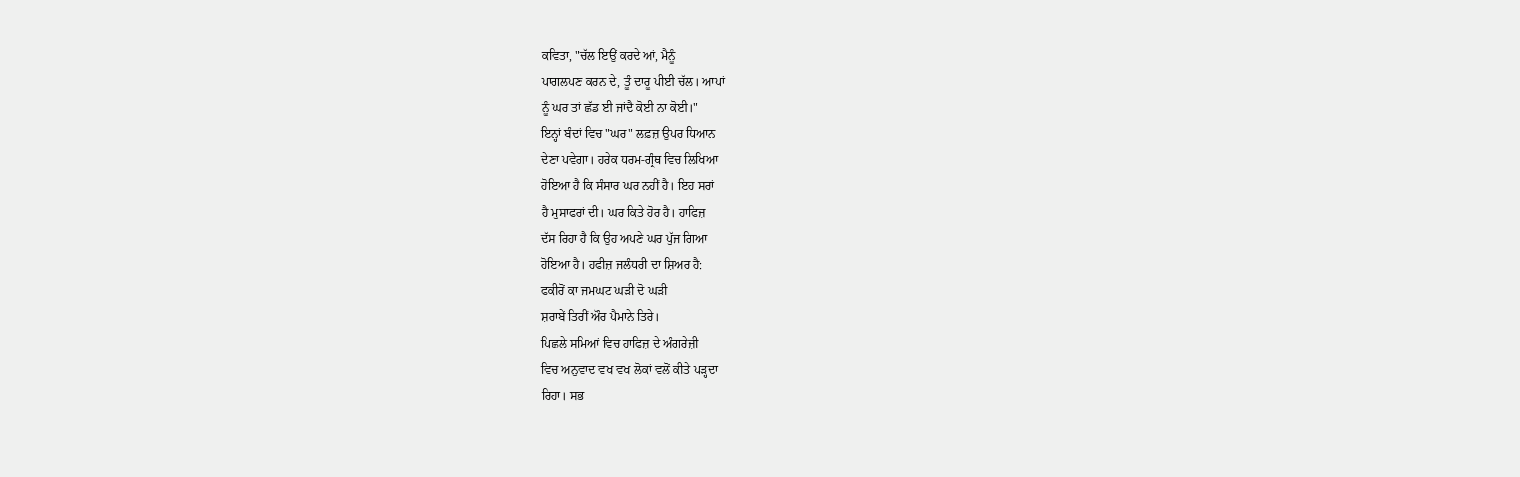ਕਵਿਤਾ, "ਚੱਲ ਇਉਂ ਕਰਦੇ ਆਂ, ਮੈਨੂੰ
ਪਾਗਲਪਣ ਕਰਨ ਦੇ, ਤੂੰ ਦਾਰੂ ਪੀਈ ਚੱਲ। ਆਪਾਂ
ਨੂੰ ਘਰ ਤਾਂ ਛੱਡ ਈ ਜਾਂਦੈ ਕੋਈ ਨਾ ਕੋਈ।"
ਇਨ੍ਹਾਂ ਬੰਦਾਂ ਵਿਚ "ਘਰ" ਲਫ਼ਜ਼ ਉਪਰ ਧਿਆਨ
ਦੇਣਾ ਪਵੇਗਾ। ਹਰੇਕ ਧਰਮ-ਗ੍ਰੰਥ ਵਿਚ ਲਿਖਿਆ
ਹੋਇਆ ਹੈ ਕਿ ਸੰਸਾਰ ਘਰ ਨਹੀਂ ਹੈ। ਇਹ ਸਰਾਂ
ਹੈ ਮੁਸਾਫਰਾਂ ਦੀ। ਘਰ ਕਿਤੇ ਹੋਰ ਹੈ। ਹਾਫਿਜ਼
ਦੱਸ ਰਿਹਾ ਹੈ ਕਿ ਉਹ ਅਪਣੇ ਘਰ ਪੁੱਜ ਗਿਆ
ਹੋਇਆ ਹੈ। ਹਫੀਜ਼ ਜਲੰਧਰੀ ਦਾ ਸ਼ਿਅਰ ਹੈ:
ਫਕੀਰੋਂ ਕਾ ਜਮਘਟ ਘੜੀ ਦੋ ਘੜੀ
ਸ਼ਰਾਬੇਂ ਤਿਰੀਂ ਔਰ ਪੈਮਾਨੇ ਤਿਰੇ।
ਪਿਛਲੇ ਸਮਿਆਂ ਵਿਚ ਹਾਫਿਜ਼ ਦੇ ਅੰਗਰੇਜ਼ੀ
ਵਿਚ ਅਨੁਵਾਦ ਵਖ ਵਖ ਲੋਕਾਂ ਵਲੋਂ ਕੀਤੇ ਪੜ੍ਹਦਾ
ਰਿਹਾ। ਸਭ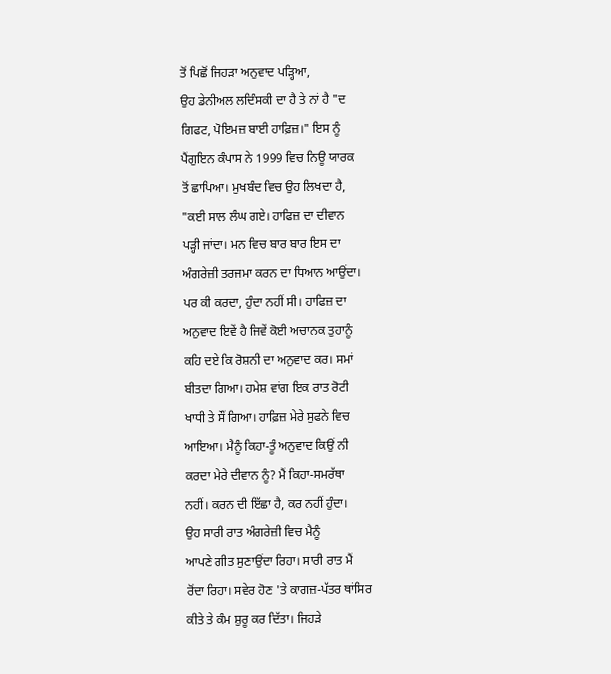ਤੋਂ ਪਿਛੋਂ ਜਿਹੜਾ ਅਨੁਵਾਦ ਪੜ੍ਹਿਆ,
ਉਹ ਡੇਨੀਅਲ ਲਦਿੰਸਕੀ ਦਾ ਹੈ ਤੇ ਨਾਂ ਹੈ "ਦ
ਗਿਫਟ, ਪੋਇਮਜ਼ ਬਾਈ ਹਾਫ਼ਿਜ਼।" ਇਸ ਨੂੰ
ਪੈਂਗੁਇਨ ਕੰਪਾਸ ਨੇ 1999 ਵਿਚ ਨਿਊ ਯਾਰਕ
ਤੋਂ ਛਾਪਿਆ। ਮੁਖਬੰਦ ਵਿਚ ਉਹ ਲਿਖਦਾ ਹੈ,
"ਕਈ ਸਾਲ ਲੰਘ ਗਏ। ਹਾਫਿਜ਼ ਦਾ ਦੀਵਾਨ
ਪੜ੍ਹੀ ਜਾਂਦਾ। ਮਨ ਵਿਚ ਬਾਰ ਬਾਰ ਇਸ ਦਾ
ਅੰਗਰੇਜ਼ੀ ਤਰਜਮਾ ਕਰਨ ਦਾ ਧਿਆਨ ਆਉਂਦਾ।
ਪਰ ਕੀ ਕਰਦਾ, ਹੁੰਦਾ ਨਹੀਂ ਸੀ। ਹਾਫਿਜ਼ ਦਾ
ਅਨੁਵਾਦ ਇਵੇਂ ਹੈ ਜਿਵੇਂ ਕੋਈ ਅਚਾਨਕ ਤੁਹਾਨੂੰ
ਕਹਿ ਦਏ ਕਿ ਰੋਸ਼ਨੀ ਦਾ ਅਨੁਵਾਦ ਕਰ। ਸਮਾਂ
ਬੀਤਦਾ ਗਿਆ। ਹਮੇਸ਼ ਵਾਂਗ ਇਕ ਰਾਤ ਰੋਟੀ
ਖਾਧੀ ਤੇ ਸੌਂ ਗਿਆ। ਹਾਫ਼ਿਜ਼ ਮੇਰੇ ਸੁਫਨੇ ਵਿਚ
ਆਇਆ। ਮੈਨੂੰ ਕਿਹਾ-ਤੂੰ ਅਨੁਵਾਦ ਕਿਉਂ ਨੀ
ਕਰਦਾ ਮੇਰੇ ਦੀਵਾਨ ਨੂੰ? ਮੈਂ ਕਿਹਾ-ਸਮਰੱਥਾ
ਨਹੀਂ। ਕਰਨ ਦੀ ਇੱਛਾ ਹੈ, ਕਰ ਨਹੀਂ ਹੁੰਦਾ।
ਉਹ ਸਾਰੀ ਰਾਤ ਅੰਗਰੇਜ਼ੀ ਵਿਚ ਮੈਨੂੰ
ਆਪਣੇ ਗੀਤ ਸੁਣਾਉਂਦਾ ਰਿਹਾ। ਸਾਰੀ ਰਾਤ ਮੈਂ
ਰੋਂਦਾ ਰਿਹਾ। ਸਵੇਰ ਹੋਣ 'ਤੇ ਕਾਗਜ਼-ਪੱਤਰ ਥਾਂਸਿਰ
ਕੀਤੇ ਤੇ ਕੰਮ ਸ਼ੁਰੂ ਕਰ ਦਿੱਤਾ। ਜਿਹੜੇ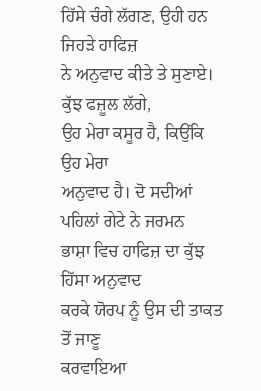ਹਿੱਸੇ ਚੰਗੇ ਲੱਗਣ, ਉਹੀ ਹਨ ਜਿਹੜੇ ਹਾਫਿਜ਼
ਨੇ ਅਨੁਵਾਦ ਕੀਤੇ ਤੇ ਸੁਣਾਏ। ਕੁੱਝ ਫਜ਼ੂਲ ਲੱਗੇ,
ਉਹ ਮੇਰਾ ਕਸੂਰ ਹੈ, ਕਿਉਂਕਿ ਉਹ ਮੇਰਾ
ਅਨੁਵਾਦ ਹੈ। ਦੋ ਸਦੀਆਂ ਪਹਿਲਾਂ ਗੇਟੇ ਨੇ ਜਰਮਨ
ਭਾਸ਼ਾ ਵਿਚ ਹਾਫਿਜ਼ ਦਾ ਕੁੱਝ ਹਿੱਸਾ ਅਨੁਵਾਦ
ਕਰਕੇ ਯੋਰਪ ਨੂੰ ਉਸ ਦੀ ਤਾਕਤ ਤੋਂ ਜਾਣੂ
ਕਰਵਾਇਆ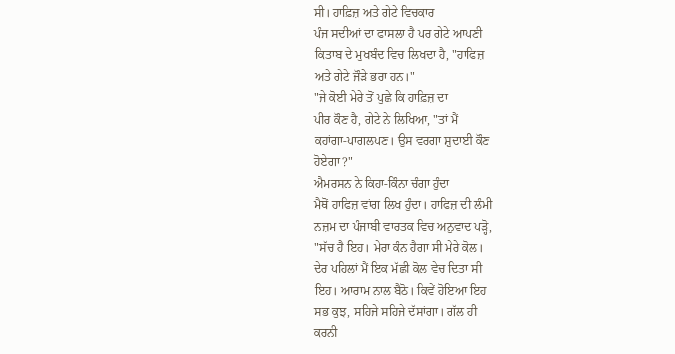ਸੀ। ਹਾਫ਼ਿਜ਼ ਅਤੇ ਗੇਟੇ ਵਿਚਕਾਰ
ਪੰਜ ਸਦੀਆਂ ਦਾ ਫਾਸਲਾ ਹੈ ਪਰ ਗੇਟੇ ਆਪਣੀ
ਕਿਤਾਬ ਦੇ ਮੁਖਬੰਦ ਵਿਚ ਲਿਖਦਾ ਹੈ, "ਹਾਫਿਜ਼
ਅਤੇ ਗੇਟੇ ਜੌੜੇ ਭਰਾ ਹਨ।"
"ਜੇ ਕੋਈ ਮੇਰੇ ਤੋਂ ਪੁਛੇ ਕਿ ਹਾਫ਼ਿਜ਼ ਦਾ
ਪੀਰ ਕੌਣ ਹੈ, ਗੇਟੇ ਨੇ ਲਿਖਿਆ, "ਤਾਂ ਮੈਂ
ਕਹਾਂਗਾ-ਪਾਗਲਪਣ। ਉਸ ਵਰਗਾ ਸ਼ੁਦਾਈ ਕੌਣ
ਹੋਏਗਾ?"
ਐਮਰਸਨ ਨੇ ਕਿਹਾ-ਕਿੰਨਾ ਚੰਗਾ ਹੁੰਦਾ
ਮੈਥੋਂ ਹਾਫਿਜ਼ ਵਾਂਗ ਲਿਖ ਹੁੰਦਾ। ਹਾਫਿਜ਼ ਦੀ ਲੰਮੀ
ਨਜ਼ਮ ਦਾ ਪੰਜਾਬੀ ਵਾਰਤਕ ਵਿਚ ਅਨੁਵਾਦ ਪੜ੍ਹੋ,
"ਸੱਚ ਹੈ ਇਹ। ਮੇਰਾ ਕੰਨ ਹੈਗਾ ਸੀ ਮੇਰੇ ਕੋਲ।
ਦੇਰ ਪਹਿਲਾਂ ਮੈਂ ਇਕ ਮੱਛੀ ਕੋਲ ਵੇਚ ਦਿਤਾ ਸੀ
ਇਹ। ਆਰਾਮ ਨਾਲ ਬੈਠੋ। ਕਿਵੇਂ ਹੋਇਆ ਇਹ
ਸਭ ਕੁਝ, ਸਹਿਜੇ ਸਹਿਜੇ ਦੱਸਾਂਗਾ। ਗੱਲ ਹੀ
ਕਰਨੀ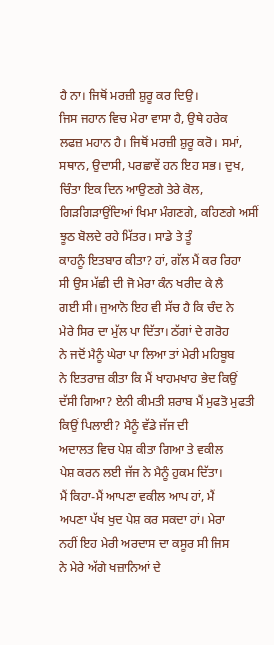ਹੈ ਨਾ। ਜਿਥੋਂ ਮਰਜ਼ੀ ਸ਼ੁਰੂ ਕਰ ਦਿਉ।
ਜਿਸ ਜਹਾਨ ਵਿਚ ਮੇਰਾ ਵਾਸਾ ਹੈ, ਉਥੇ ਹਰੇਕ
ਲਫਜ਼ ਮਹਾਨ ਹੈ। ਜਿਥੋਂ ਮਰਜ਼ੀ ਸ਼ੁਰੂ ਕਰੋ। ਸਮਾਂ,
ਸਥਾਨ, ਉਦਾਸੀ, ਪਰਛਾਵੇਂ ਹਨ ਇਹ ਸਭ। ਦੁਖ,
ਚਿੰਤਾ ਇਕ ਦਿਨ ਆਉਣਗੇ ਤੇਰੇ ਕੋਲ,
ਗਿੜਗਿੜਾਉਂਦਿਆਂ ਖਿਮਾ ਮੰਗਣਗੇ, ਕਹਿਣਗੇ ਅਸੀਂ
ਝੂਠ ਬੋਲਦੇ ਰਹੇ ਮਿੱਤਰ। ਸਾਡੇ ਤੇ ਤੂੰ
ਕਾਹਨੂੰ ਇਤਬਾਰ ਕੀਤਾ? ਹਾਂ, ਗੱਲ ਮੈਂ ਕਰ ਰਿਹਾ
ਸੀ ਉਸ ਮੱਛੀ ਦੀ ਜੋ ਮੇਰਾ ਕੰਨ ਖਰੀਦ ਕੇ ਲੈ
ਗਈ ਸੀ। ਜੁਆਨੋ ਇਹ ਵੀ ਸੱਚ ਹੈ ਕਿ ਚੰਦ ਨੇ
ਮੇਰੇ ਸਿਰ ਦਾ ਮੁੱਲ ਪਾ ਦਿੱਤਾ। ਠੱਗਾਂ ਦੇ ਗਰੋਹ
ਨੇ ਜਦੋਂ ਮੈਨੂੰ ਘੇਰਾ ਪਾ ਲਿਆ ਤਾਂ ਮੇਰੀ ਮਹਿਬੂਬ
ਨੇ ਇਤਰਾਜ਼ ਕੀਤਾ ਕਿ ਮੈਂ ਖਾਹਮਖਾਹ ਭੇਦ ਕਿਉਂ
ਦੱਸੀ ਗਿਆ? ਏਨੀ ਕੀਮਤੀ ਸ਼ਰਾਬ ਮੈਂ ਮੁਫਤੋ ਮੁਫਤੀ
ਕਿਉਂ ਪਿਲਾਈ? ਮੈਨੂੰ ਵੱਡੇ ਜੱਜ ਦੀ
ਅਦਾਲਤ ਵਿਚ ਪੇਸ਼ ਕੀਤਾ ਗਿਆ ਤੇ ਵਕੀਲ
ਪੇਸ਼ ਕਰਨ ਲਈ ਜੱਜ ਨੇ ਮੈਨੂੰ ਹੁਕਮ ਦਿੱਤਾ।
ਮੈਂ ਕਿਹਾ-ਮੈਂ ਆਪਣਾ ਵਕੀਲ ਆਪ ਹਾਂ, ਮੈਂ
ਅਪਣਾ ਪੱਖ ਖੁਦ ਪੇਸ਼ ਕਰ ਸਕਦਾ ਹਾਂ। ਮੇਰਾ
ਨਹੀਂ ਇਹ ਮੇਰੀ ਅਰਦਾਸ ਦਾ ਕਸੂਰ ਸੀ ਜਿਸ
ਨੇ ਮੇਰੇ ਅੱਗੇ ਖਜ਼ਾਨਿਆਂ ਦੇ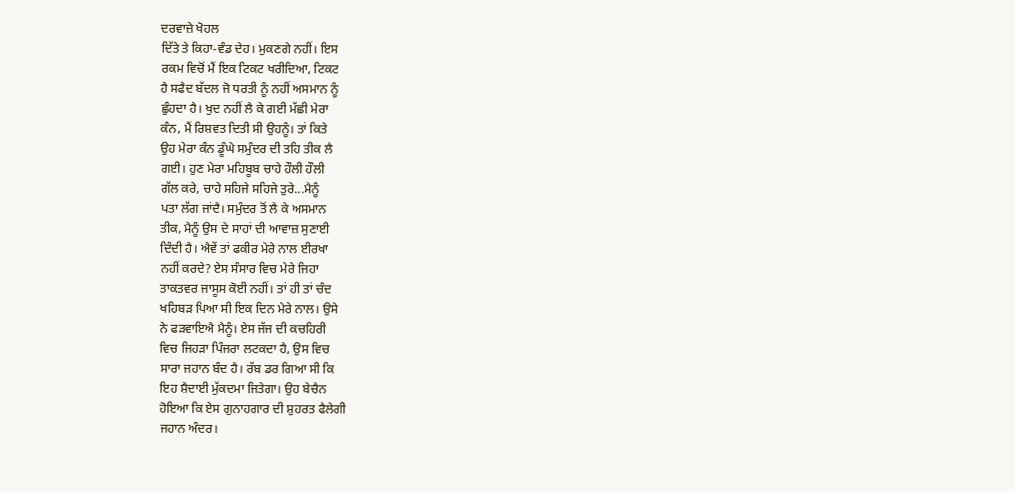ਦਰਵਾਜ਼ੇ ਖੋਹਲ
ਦਿੱਤੇ ਤੇ ਕਿਹਾ-ਵੰਡ ਦੇਹ। ਮੁਕਣਗੇ ਨਹੀਂ। ਇਸ
ਰਕਮ ਵਿਚੋਂ ਮੈਂ ਇਕ ਟਿਕਟ ਖਰੀਦਿਆ, ਟਿਕਟ
ਹੈ ਸਫੈਦ ਬੱਦਲ ਜੋ ਧਰਤੀ ਨੂੰ ਨਹੀਂ ਅਸਮਾਨ ਨੂੰ
ਛੁੰਹਦਾ ਹੈ। ਖੁਦ ਨਹੀਂ ਲੈ ਕੇ ਗਈ ਮੱਛੀ ਮੇਰਾ
ਕੰਨ, ਮੈਂ ਰਿਸ਼ਵਤ ਦਿਤੀ ਸੀ ਉਹਨੂੰ। ਤਾਂ ਕਿਤੇ
ਉਹ ਮੇਰਾ ਕੰਨ ਡੂੰਘੇ ਸਮੁੰਦਰ ਦੀ ਤਹਿ ਤੀਕ ਲੈ
ਗਈ। ਹੁਣ ਮੇਰਾ ਮਹਿਬੂਬ ਚਾਹੇ ਹੌਲੀ ਹੌਲੀ
ਗੱਲ ਕਰੇ, ਚਾਹੇ ਸਹਿਜੇ ਸਹਿਜੇ ਤੁਰੇ...ਮੈਨੂੰ
ਪਤਾ ਲੱਗ ਜਾਂਦੈ। ਸਮੁੰਦਰ ਤੋਂ ਲੈ ਕੇ ਅਸਮਾਨ
ਤੀਕ, ਮੈਨੂੰ ਉਸ ਦੇ ਸਾਹਾਂ ਦੀ ਆਵਾਜ਼ ਸੁਣਾਈ
ਦਿੰਦੀ ਹੈ। ਐਵੇਂ ਤਾਂ ਫਕੀਰ ਮੇਰੇ ਨਾਲ ਈਰਖਾ
ਨਹੀਂ ਕਰਦੇ? ਏਸ ਸੰਸਾਰ ਵਿਚ ਮੇਰੇ ਜਿਹਾ
ਤਾਕਤਵਰ ਜਾਸੂਸ ਕੋਈ ਨਹੀਂ। ਤਾਂ ਹੀ ਤਾਂ ਚੰਦ
ਖਹਿਬੜ ਪਿਆ ਸੀ ਇਕ ਦਿਨ ਮੇਰੇ ਨਾਲ। ਉਸੇ
ਨੇ ਫੜਵਾਇਐ ਮੈਨੂੰ। ਏਸ ਜੱਜ ਦੀ ਕਚਹਿਰੀ
ਵਿਚ ਜਿਹੜਾ ਪਿੰਜਰਾ ਲਟਕਦਾ ਹੈ, ਉਸ ਵਿਚ
ਸਾਰਾ ਜਹਾਨ ਬੰਦ ਹੈ। ਰੱਬ ਡਰ ਗਿਆ ਸੀ ਕਿ
ਇਹ ਸ਼ੈਦਾਈ ਮੁੱਕਦਮਾ ਜਿਤੇਗਾ। ਉਹ ਬੇਚੈਨ
ਹੋਇਆ ਕਿ ਏਸ ਗੁਨਾਹਗਾਰ ਦੀ ਸ਼ੁਹਰਤ ਫੈਲੇਗੀ
ਜਹਾਨ ਅੰਦਰ।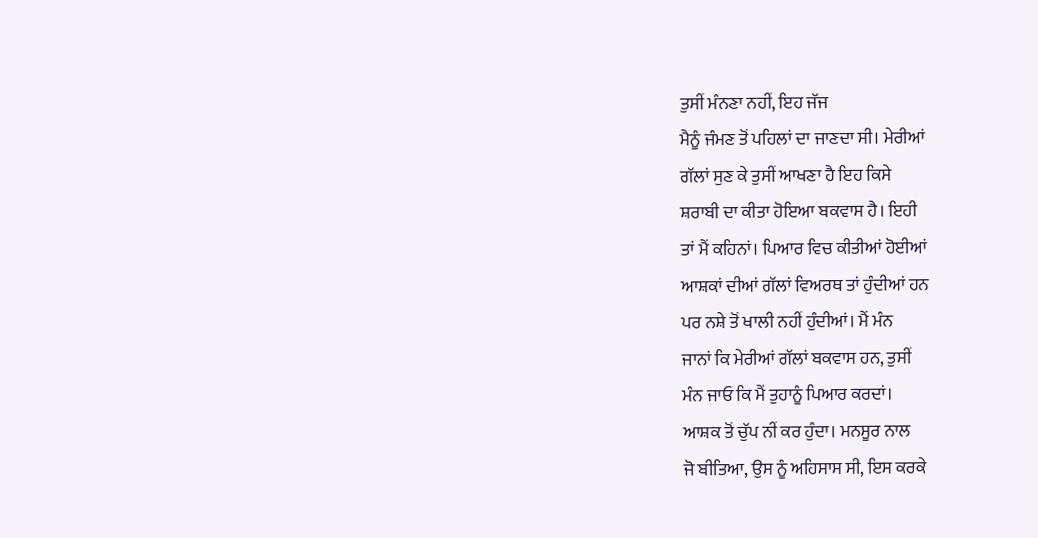ਤੁਸੀਂ ਮੰਨਣਾ ਨਹੀਂ, ਇਹ ਜੱਜ
ਮੈਨੂੰ ਜੰਮਣ ਤੋਂ ਪਹਿਲਾਂ ਦਾ ਜਾਣਦਾ ਸੀ। ਮੇਰੀਆਂ
ਗੱਲਾਂ ਸੁਣ ਕੇ ਤੁਸੀਂ ਆਖਣਾ ਹੈ ਇਹ ਕਿਸੇ
ਸ਼ਰਾਬੀ ਦਾ ਕੀਤਾ ਹੋਇਆ ਬਕਵਾਸ ਹੈ। ਇਹੀ
ਤਾਂ ਮੈਂ ਕਹਿਨਾਂ। ਪਿਆਰ ਵਿਚ ਕੀਤੀਆਂ ਹੋਈਆਂ
ਆਸ਼ਕਾਂ ਦੀਆਂ ਗੱਲਾਂ ਵਿਅਰਥ ਤਾਂ ਹੁੰਦੀਆਂ ਹਨ
ਪਰ ਨਸ਼ੇ ਤੋਂ ਖਾਲੀ ਨਹੀਂ ਹੁੰਦੀਆਂ। ਮੈਂ ਮੰਨ
ਜਾਨਾਂ ਕਿ ਮੇਰੀਆਂ ਗੱਲਾਂ ਬਕਵਾਸ ਹਨ, ਤੁਸੀਂ
ਮੰਨ ਜਾਓ ਕਿ ਮੈਂ ਤੁਹਾਨੂੰ ਪਿਆਰ ਕਰਦਾਂ।
ਆਸ਼ਕ ਤੋਂ ਚੁੱਪ ਨੀਂ ਕਰ ਹੁੰਦਾ। ਮਨਸੂਰ ਨਾਲ
ਜੋ ਬੀਤਿਆ, ਉਸ ਨੂੰ ਅਹਿਸਾਸ ਸੀ, ਇਸ ਕਰਕੇ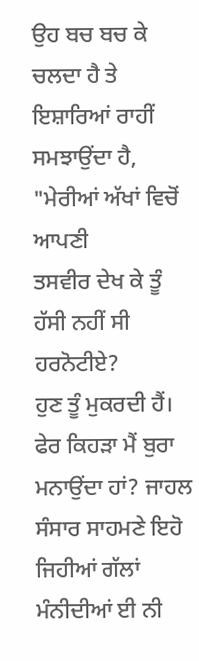ਉਹ ਬਚ ਬਚ ਕੇ ਚਲਦਾ ਹੈ ਤੇ ਇਸ਼ਾਰਿਆਂ ਰਾਹੀਂ
ਸਮਝਾਉਂਦਾ ਹੈ, "ਮੇਰੀਆਂ ਅੱਖਾਂ ਵਿਚੋਂ ਆਪਣੀ
ਤਸਵੀਰ ਦੇਖ ਕੇ ਤੂੰ ਹੱਸੀ ਨਹੀਂ ਸੀ ਹਰਨੋਟੀਏ?
ਹੁਣ ਤੂੰ ਮੁਕਰਦੀ ਹੈਂ। ਫੇਰ ਕਿਹੜਾ ਮੈਂ ਬੁਰਾ
ਮਨਾਉਂਦਾ ਹਾਂ? ਜਾਹਲ ਸੰਸਾਰ ਸਾਹਮਣੇ ਇਹੋ
ਜਿਹੀਆਂ ਗੱਲਾਂ ਮੰਨੀਦੀਆਂ ਈ ਨੀ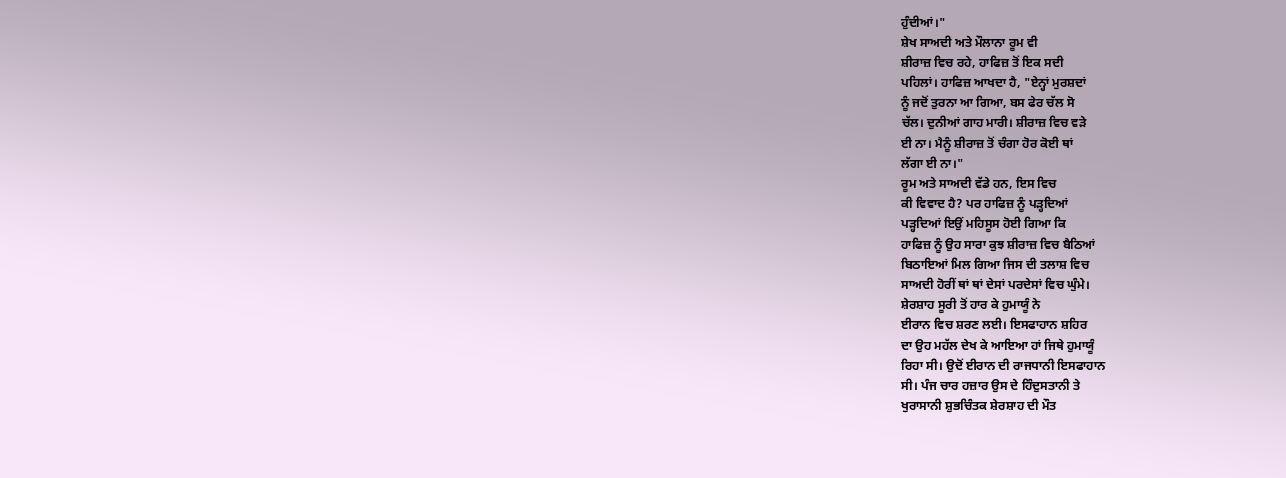ਹੁੰਦੀਆਂ।"
ਸ਼ੇਖ ਸਾਅਦੀ ਅਤੇ ਮੌਲਾਨਾ ਰੂਮ ਵੀ
ਸ਼ੀਰਾਜ਼ ਵਿਚ ਰਹੇ, ਹਾਫਿਜ਼ ਤੋਂ ਇਕ ਸਦੀ
ਪਹਿਲਾਂ। ਹਾਫਿਜ਼ ਆਖਦਾ ਹੈ, "ਏਨ੍ਹਾਂ ਮੁਰਸ਼ਦਾਂ
ਨੂੰ ਜਦੋਂ ਤੁਰਨਾ ਆ ਗਿਆ, ਬਸ ਫੇਰ ਚੱਲ ਸੋ
ਚੱਲ। ਦੁਨੀਆਂ ਗਾਹ ਮਾਰੀ। ਸ਼ੀਰਾਜ਼ ਵਿਚ ਵੜੇ
ਈ ਨਾ। ਮੈਨੂੰ ਸ਼ੀਰਾਜ਼ ਤੋਂ ਚੰਗਾ ਹੋਰ ਕੋਈ ਥਾਂ
ਲੱਗਾ ਈ ਨਾ।"
ਰੂਮ ਅਤੇ ਸਾਅਦੀ ਵੱਡੇ ਹਨ, ਇਸ ਵਿਚ
ਕੀ ਵਿਵਾਦ ਹੈ? ਪਰ ਹਾਫਿਜ਼ ਨੂੰ ਪੜ੍ਹਦਿਆਂ
ਪੜ੍ਹਦਿਆਂ ਇਉਂ ਮਹਿਸੂਸ ਹੋਈ ਗਿਆ ਕਿ
ਹਾਫਿਜ਼ ਨੂੰ ਉਹ ਸਾਰਾ ਕੁਝ ਸ਼ੀਰਾਜ਼ ਵਿਚ ਬੈਠਿਆਂ
ਬਿਠਾਇਆਂ ਮਿਲ ਗਿਆ ਜਿਸ ਦੀ ਤਲਾਸ਼ ਵਿਚ
ਸਾਅਦੀ ਹੋਰੀਂ ਥਾਂ ਥਾਂ ਦੇਸਾਂ ਪਰਦੇਸਾਂ ਵਿਚ ਘੁੰਮੇ।
ਸ਼ੇਰਸ਼ਾਹ ਸੂਰੀ ਤੋਂ ਹਾਰ ਕੇ ਹੁਮਾਯੂੰ ਨੇ
ਈਰਾਨ ਵਿਚ ਸ਼ਰਣ ਲਈ। ਇਸਫਾਹਾਨ ਸ਼ਹਿਰ
ਦਾ ਉਹ ਮਹੱਲ ਦੇਖ ਕੇ ਆਇਆ ਹਾਂ ਜਿਥੇ ਹੁਮਾਯੂੰ
ਰਿਹਾ ਸੀ। ਉਦੋਂ ਈਰਾਨ ਦੀ ਰਾਜਧਾਨੀ ਇਸਫਾਹਾਨ
ਸੀ। ਪੰਜ ਚਾਰ ਹਜ਼ਾਰ ਉਸ ਦੇ ਹਿੰਦੁਸਤਾਨੀ ਤੇ
ਖੁਰਾਸਾਨੀ ਸ਼ੁਭਚਿੰਤਕ ਸ਼ੇਰਸ਼ਾਹ ਦੀ ਮੌਤ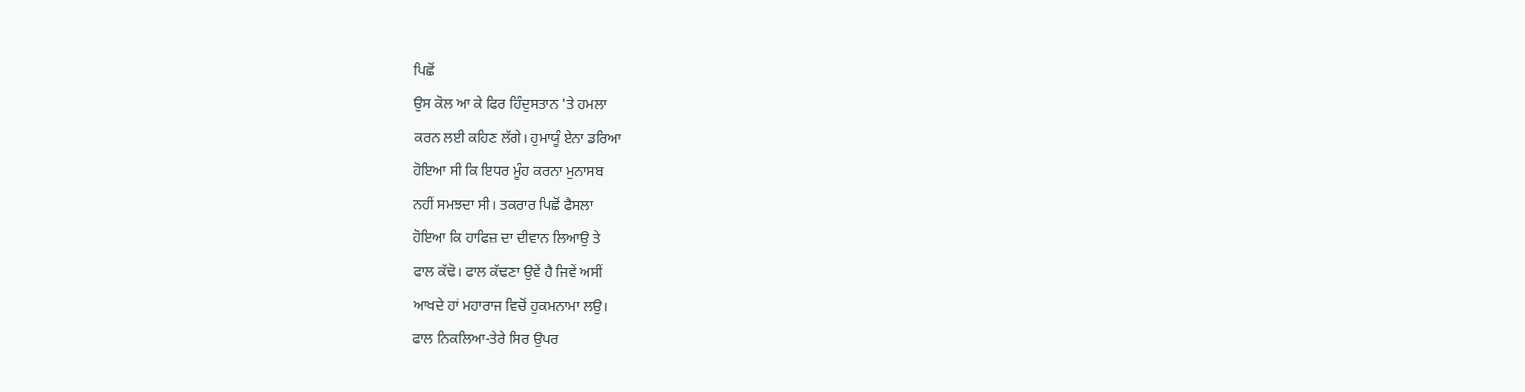ਪਿਛੋਂ
ਉਸ ਕੋਲ ਆ ਕੇ ਫਿਰ ਹਿੰਦੁਸਤਾਨ 'ਤੇ ਹਮਲਾ
ਕਰਨ ਲਈ ਕਹਿਣ ਲੱਗੇ। ਹੁਮਾਯੂੰ ਏਨਾ ਡਰਿਆ
ਹੋਇਆ ਸੀ ਕਿ ਇਧਰ ਮੂੰਹ ਕਰਨਾ ਮੁਨਾਸਬ
ਨਹੀਂ ਸਮਝਦਾ ਸੀ। ਤਕਰਾਰ ਪਿਛੋਂ ਫੈਸਲਾ
ਹੋਇਆ ਕਿ ਹਾਫਿਜ਼ ਦਾ ਦੀਵਾਨ ਲਿਆਉ ਤੇ
ਫਾਲ ਕੱਢੋ। ਫਾਲ ਕੱਢਣਾ ਉਵੇਂ ਹੈ ਜਿਵੇਂ ਅਸੀਂ
ਆਖਦੇ ਹਾਂ ਮਹਾਰਾਜ ਵਿਚੋਂ ਹੁਕਮਨਾਮਾ ਲਉ।
ਫਾਲ ਨਿਕਲਿਆ-ਤੇਰੇ ਸਿਰ ਉਪਰ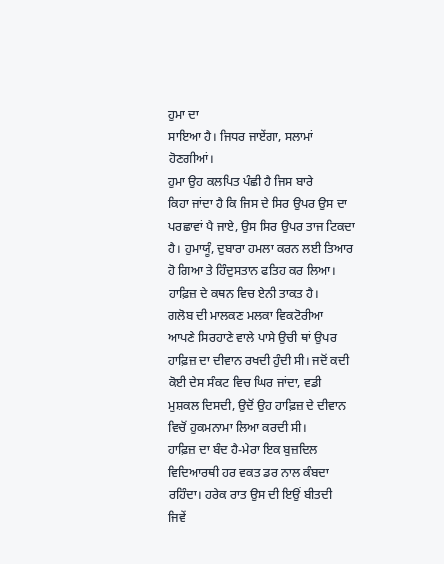ਹੁਮਾ ਦਾ
ਸਾਇਆ ਹੈ। ਜਿਧਰ ਜਾਏਂਗਾ, ਸਲਾਮਾਂ
ਹੋਣਗੀਆਂ।
ਹੁਮਾ ਉਹ ਕਲਪਿਤ ਪੰਛੀ ਹੈ ਜਿਸ ਬਾਰੇ
ਕਿਹਾ ਜਾਂਦਾ ਹੈ ਕਿ ਜਿਸ ਦੇ ਸਿਰ ਉਪਰ ਉਸ ਦਾ
ਪਰਛਾਵਾਂ ਪੈ ਜਾਏ, ਉਸ ਸਿਰ ਉਪਰ ਤਾਜ ਟਿਕਦਾ
ਹੈ। ਹੁਮਾਯੂੰ, ਦੁਬਾਰਾ ਹਮਲਾ ਕਰਨ ਲਈ ਤਿਆਰ
ਹੋ ਗਿਆ ਤੇ ਹਿੰਦੁਸਤਾਨ ਫਤਿਹ ਕਰ ਲਿਆ।
ਹਾਫ਼ਿਜ਼ ਦੇ ਕਥਨ ਵਿਚ ਏਨੀ ਤਾਕਤ ਹੈ।
ਗਲੋਬ ਦੀ ਮਾਲਕਣ ਮਲਕਾ ਵਿਕਟੋਰੀਆ
ਆਪਣੇ ਸਿਰਹਾਣੇ ਵਾਲੇ ਪਾਸੇ ਉਚੀ ਥਾਂ ਉਪਰ
ਹਾਫ਼ਿਜ਼ ਦਾ ਦੀਵਾਨ ਰਖਦੀ ਹੁੰਦੀ ਸੀ। ਜਦੋਂ ਕਦੀ
ਕੋਈ ਦੇਸ ਸੰਕਟ ਵਿਚ ਘਿਰ ਜਾਂਦਾ, ਵਡੀ
ਮੁਸ਼ਕਲ ਦਿਸਦੀ, ਉਦੋਂ ਉਹ ਹਾਫ਼ਿਜ਼ ਦੇ ਦੀਵਾਨ
ਵਿਚੋਂ ਹੁਕਮਨਾਮਾ ਲਿਆ ਕਰਦੀ ਸੀ।
ਹਾਫ਼ਿਜ਼ ਦਾ ਬੰਦ ਹੈ-ਮੇਰਾ ਇਕ ਬੁਜ਼ਦਿਲ
ਵਿਦਿਆਰਥੀ ਹਰ ਵਕਤ ਡਰ ਨਾਲ ਕੰਬਦਾ
ਰਹਿੰਦਾ। ਹਰੇਕ ਰਾਤ ਉਸ ਦੀ ਇਉਂ ਬੀਤਦੀ
ਜਿਵੇਂ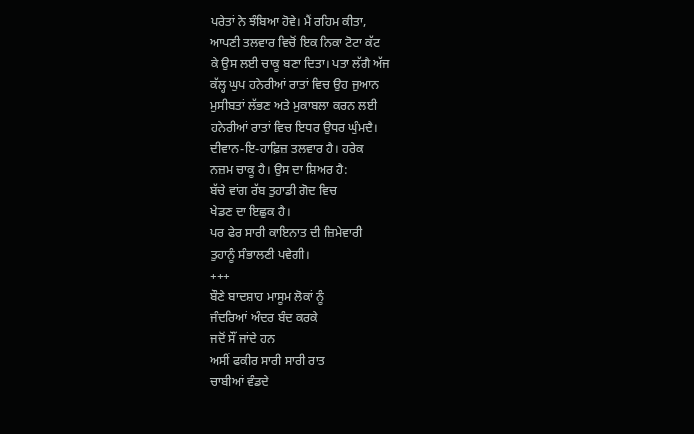ਪਰੇਤਾਂ ਨੇ ਝੰਬਿਆ ਹੋਵੇ। ਮੈਂ ਰਹਿਮ ਕੀਤਾ,
ਆਪਣੀ ਤਲਵਾਰ ਵਿਚੋਂ ਇਕ ਨਿਕਾ ਟੋਟਾ ਕੱਟ
ਕੇ ਉਸ ਲਈ ਚਾਕੂ ਬਣਾ ਦਿਤਾ। ਪਤਾ ਲੱਗੈ ਅੱਜ
ਕੱਲ੍ਹ ਘੁਪ ਹਨੇਰੀਆਂ ਰਾਤਾਂ ਵਿਚ ਉਹ ਜੁਆਨ
ਮੁਸੀਬਤਾਂ ਲੱਭਣ ਅਤੇ ਮੁਕਾਬਲਾ ਕਰਨ ਲਈ
ਹਨੇਰੀਆਂ ਰਾਤਾਂ ਵਿਚ ਇਧਰ ਉਧਰ ਘੁੰਮਦੈ।
ਦੀਵਾਨ-ਇ-ਹਾਫ਼ਿਜ਼ ਤਲਵਾਰ ਹੈ। ਹਰੇਕ
ਨਜ਼ਮ ਚਾਕੂ ਹੈ। ਉਸ ਦਾ ਸ਼ਿਅਰ ਹੈ:
ਬੱਚੇ ਵਾਂਗ ਰੱਬ ਤੁਹਾਡੀ ਗੋਦ ਵਿਚ
ਖੇਡਣ ਦਾ ਇਛੁਕ ਹੈ।
ਪਰ ਫੇਰ ਸਾਰੀ ਕਾਇਨਾਤ ਦੀ ਜ਼ਿਮੇਵਾਰੀ
ਤੁਹਾਨੂੰ ਸੰਭਾਲਣੀ ਪਵੇਗੀ।
+++
ਬੌਣੇ ਬਾਦਸ਼ਾਹ ਮਾਸੂਮ ਲੋਕਾਂ ਨੂੰ
ਜੰਦਰਿਆਂ ਅੰਦਰ ਬੰਦ ਕਰਕੇ
ਜਦੋਂ ਸੌਂ ਜਾਂਦੇ ਹਨ
ਅਸੀਂ ਫਕੀਰ ਸਾਰੀ ਸਾਰੀ ਰਾਤ
ਚਾਬੀਆਂ ਵੰਡਦੇ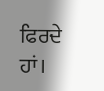ਫਿਰਦੇ ਹਾਂ।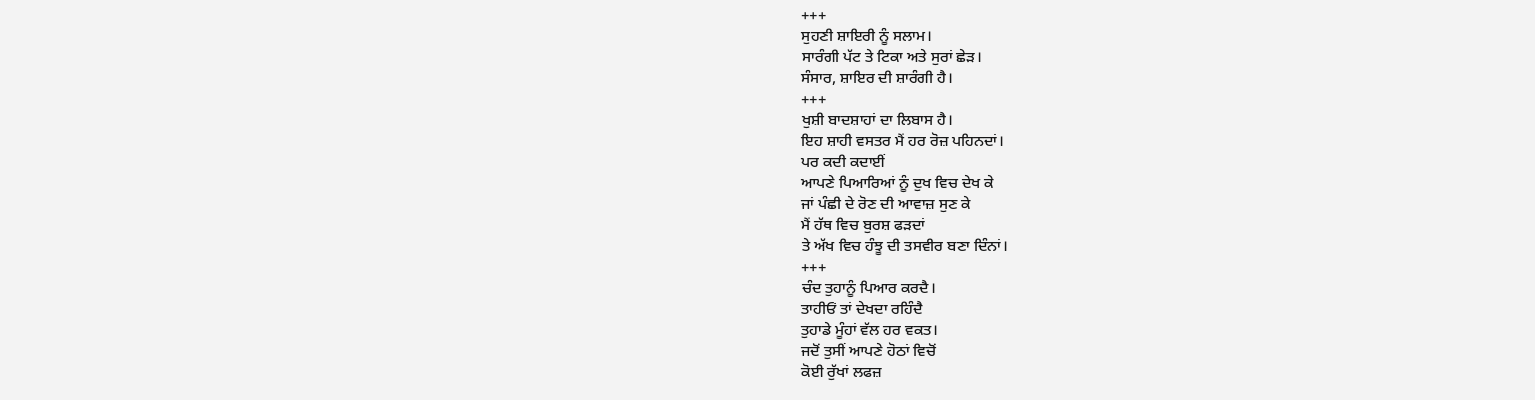+++
ਸੁਹਣੀ ਸ਼ਾਇਰੀ ਨੂੰ ਸਲਾਮ।
ਸਾਰੰਗੀ ਪੱਟ ਤੇ ਟਿਕਾ ਅਤੇ ਸੁਰਾਂ ਛੇੜ।
ਸੰਸਾਰ, ਸ਼ਾਇਰ ਦੀ ਸ਼ਾਰੰਗੀ ਹੈ।
+++
ਖੁਸ਼ੀ ਬਾਦਸ਼ਾਹਾਂ ਦਾ ਲਿਬਾਸ ਹੈ।
ਇਹ ਸ਼ਾਹੀ ਵਸਤਰ ਮੈਂ ਹਰ ਰੋਜ਼ ਪਹਿਨਦਾਂ।
ਪਰ ਕਦੀ ਕਦਾਈਂ
ਆਪਣੇ ਪਿਆਰਿਆਂ ਨੂੰ ਦੁਖ ਵਿਚ ਦੇਖ ਕੇ
ਜਾਂ ਪੰਛੀ ਦੇ ਰੋਣ ਦੀ ਆਵਾਜ਼ ਸੁਣ ਕੇ
ਮੈਂ ਹੱਥ ਵਿਚ ਬੁਰਸ਼ ਫੜਦਾਂ
ਤੇ ਅੱਖ ਵਿਚ ਹੰਝੂ ਦੀ ਤਸਵੀਰ ਬਣਾ ਦਿੰਨਾਂ।
+++
ਚੰਦ ਤੁਹਾਨੂੰ ਪਿਆਰ ਕਰਦੈ।
ਤਾਹੀਓਂ ਤਾਂ ਦੇਖਦਾ ਰਹਿੰਦੈ
ਤੁਹਾਡੇ ਮੂੰਹਾਂ ਵੱਲ ਹਰ ਵਕਤ।
ਜਦੋਂ ਤੁਸੀਂ ਆਪਣੇ ਹੋਠਾਂ ਵਿਚੋਂ
ਕੋਈ ਰੁੱਖਾਂ ਲਫਜ਼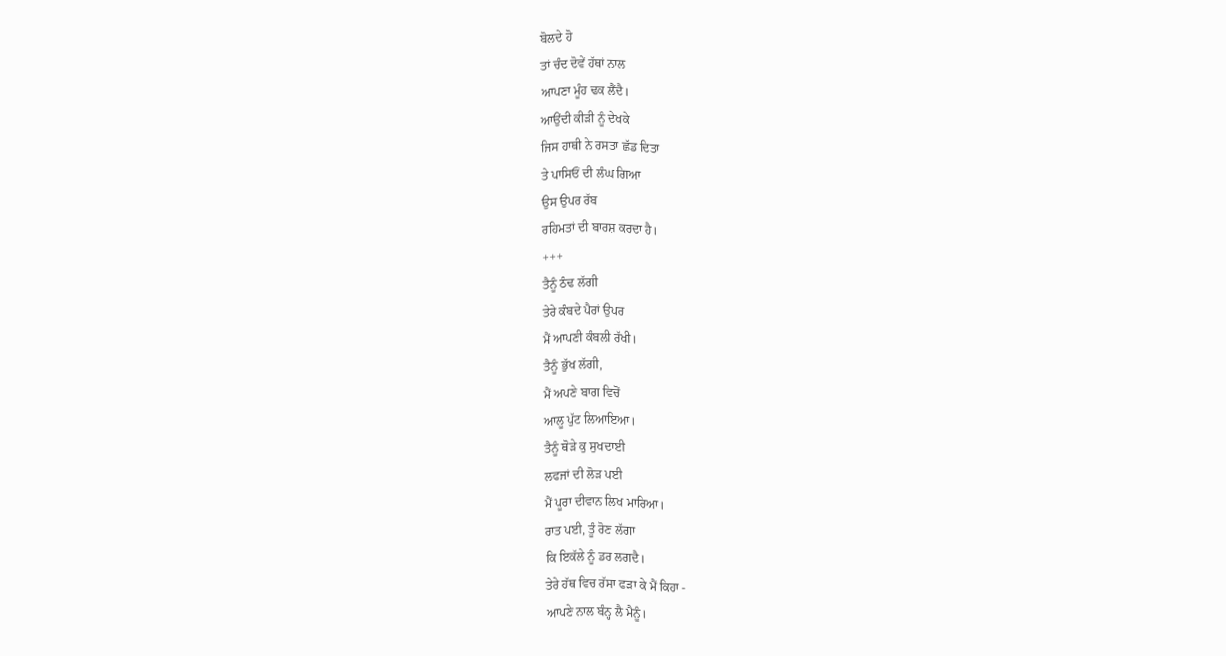ਬੋਲਦੇ ਹੋ
ਤਾਂ ਚੰਦ ਦੋਵੇਂ ਹੱਥਾਂ ਨਾਲ
ਆਪਣਾ ਮੂੰਹ ਢਕ ਲੈਂਦੈ।
ਆਉਂਦੀ ਕੀੜੀ ਨੂੰ ਦੇਖਕੇ
ਜਿਸ ਹਾਥੀ ਨੇ ਰਸਤਾ ਛੱਡ ਦਿਤਾ
ਤੇ ਪਾਸਿਓਂ ਦੀ ਲੰਘ ਗਿਆ
ਉਸ ਉਪਰ ਰੱਬ
ਰਹਿਮਤਾਂ ਦੀ ਬਾਰਸ਼ ਕਰਦਾ ਹੈ।
+++
ਤੈਨੂੰ ਠੰਢ ਲੱਗੀ
ਤੇਰੇ ਕੰਬਦੇ ਪੈਰਾਂ ਉਪਰ
ਮੈਂ ਆਪਣੀ ਕੰਬਲੀ ਰੱਖੀ।
ਤੈਨੂੰ ਭੁੱਖ ਲੱਗੀ,
ਮੈਂ ਅਪਣੇ ਬਾਗ ਵਿਚੋਂ
ਆਲੂ ਪੁੱਟ ਲਿਆਇਆ।
ਤੈਨੂੰ ਥੋੜੇ ਕੁ ਸੁਖਦਾਈ
ਲਫਜਾਂ ਦੀ ਲੋੜ ਪਈ
ਮੈਂ ਪੂਰਾ ਦੀਵਾਨ ਲਿਖ ਮਾਰਿਆ।
ਰਾਤ ਪਈ, ਤੂੰ ਰੋਣ ਲੱਗਾ
ਕਿ ਇਕੱਲੇ ਨੂੰ ਡਰ ਲਗਦੈ।
ਤੇਰੇ ਹੱਥ ਵਿਚ ਰੱਸਾ ਫੜਾ ਕੇ ਮੈਂ ਕਿਹਾ -
ਆਪਣੇ ਨਾਲ ਬੰਨ੍ਹ ਲੈ ਮੈਨੂੰ।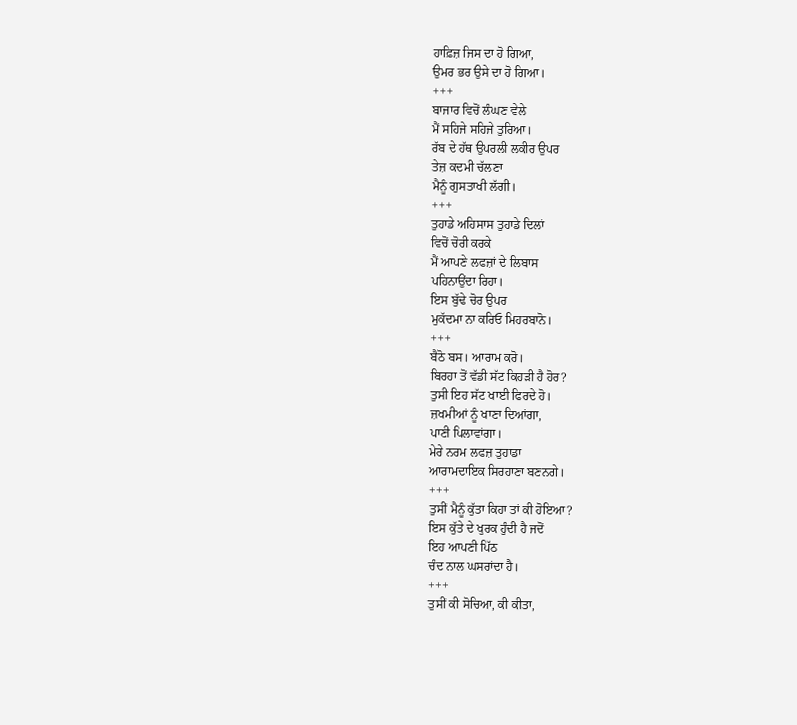ਹਾਫ਼ਿਜ਼ ਜਿਸ ਦਾ ਹੋ ਗਿਆ,
ਉਮਰ ਭਰ ਉਸੇ ਦਾ ਹੋ ਗਿਆ।
+++
ਬਾਜਾਰ ਵਿਚੋਂ ਲੰਘਣ ਵੇਲੇ
ਮੈਂ ਸਹਿਜੇ ਸਹਿਜੇ ਤੁਰਿਆ।
ਰੱਬ ਦੇ ਹੱਥ ਉਪਰਲੀ ਲਕੀਰ ਉਪਰ
ਤੇਜ਼ ਕਦਮੀ ਚੱਲਣਾ
ਮੈਨੂੰ ਗੁਸਤਾਖੀ ਲੱਗੀ।
+++
ਤੁਹਾਡੇ ਅਹਿਸਾਸ ਤੁਹਾਡੇ ਦਿਲਾਂ
ਵਿਚੋਂ ਚੋਰੀ ਕਰਕੇ
ਮੈਂ ਆਪਣੇ ਲਫਜ਼ਾਂ ਦੇ ਲਿਬਾਸ
ਪਹਿਨਾਉਂਦਾ ਰਿਹਾ।
ਇਸ ਬੁੱਢੇ ਚੋਰ ਉਪਰ
ਮੁਕੱਦਮਾ ਨਾ ਕਰਿਓ ਮਿਹਰਬਾਨੋ।
+++
ਬੈਠੋ ਬਸ। ਆਰਾਮ ਕਰੋ।
ਬਿਰਹਾ ਤੋਂ ਵੱਡੀ ਸੱਟ ਕਿਹੜੀ ਹੈ ਹੋਰ?
ਤੁਸੀ ਇਹ ਸੱਟ ਖਾਈ ਫਿਰਦੇ ਹੋ।
ਜ਼ਖਮੀਆਂ ਨੂੰ ਖਾਣਾ ਦਿਆਂਗਾ,
ਪਾਣੀ ਪਿਲਾਵਾਂਗਾ।
ਮੇਰੇ ਨਰਮ ਲਫਜ਼ ਤੁਹਾਡਾ
ਆਰਾਮਦਾਇਕ ਸਿਰਹਾਣਾ ਬਣਨਗੇ।
+++
ਤੁਸੀਂ ਮੈਨੂੰ ਕੁੱਤਾ ਕਿਹਾ ਤਾਂ ਕੀ ਹੋਇਆ?
ਇਸ ਕੁੱਤੇ ਦੇ ਖੁਰਕ ਹੁੰਦੀ ਹੈ ਜਦੋਂ
ਇਹ ਆਪਣੀ ਪਿੱਠ
ਚੰਦ ਨਾਲ ਘਸਰਾਂਦਾ ਹੈ।
+++
ਤੁਸੀਂ ਕੀ ਸੋਚਿਆ, ਕੀ ਕੀਤਾ,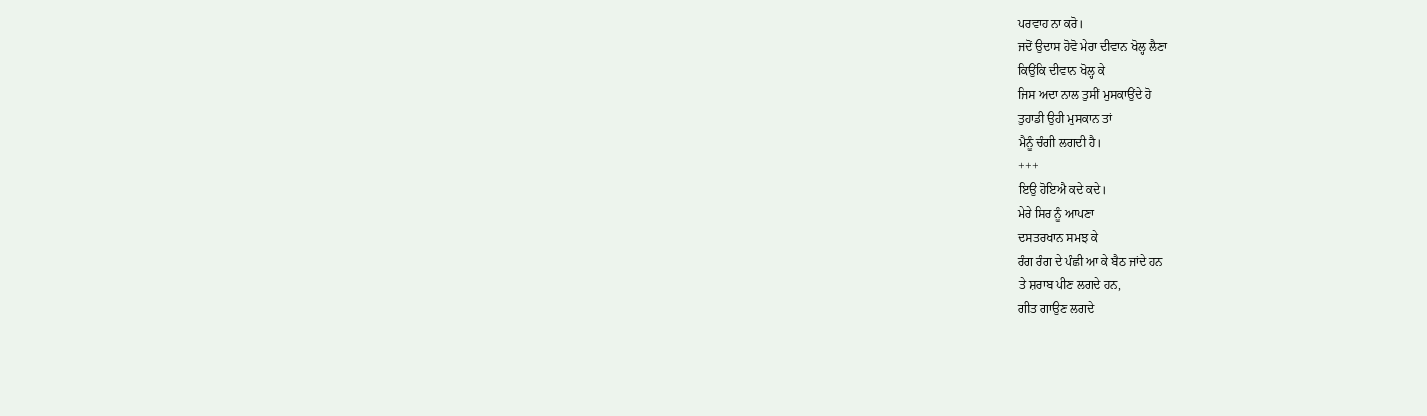ਪਰਵਾਹ ਨਾ ਕਰੋ।
ਜਦੋਂ ਉਦਾਸ ਹੋਵੋ ਮੇਰਾ ਦੀਵਾਨ ਖੋਲ੍ਹ ਲੈਣਾ
ਕਿਉਂਕਿ ਦੀਵਾਨ ਖੋਲ੍ਹ ਕੇ
ਜਿਸ ਅਦਾ ਨਾਲ ਤੁਸੀਂ ਮੁਸਕਾਉਂਦੇ ਹੋ
ਤੁਹਾਡੀ ਉਹੀ ਮੁਸਕਾਨ ਤਾਂ
ਮੈਨੂੰ ਚੰਗੀ ਲਗਦੀ ਹੈ।
+++
ਇਉ ਹੋਇਐ ਕਦੇ ਕਦੇ।
ਮੇਰੇ ਸਿਰ ਨੂੰ ਆਪਣਾ
ਦਸਤਰਖਾਨ ਸਮਝ ਕੇ
ਰੰਗ ਰੰਗ ਦੇ ਪੰਛੀ ਆ ਕੇ ਬੈਠ ਜਾਂਦੇ ਹਨ
ਤੇ ਸ਼ਰਾਬ ਪੀਣ ਲਗਦੇ ਹਨ,
ਗੀਤ ਗਾਉਣ ਲਗਦੇ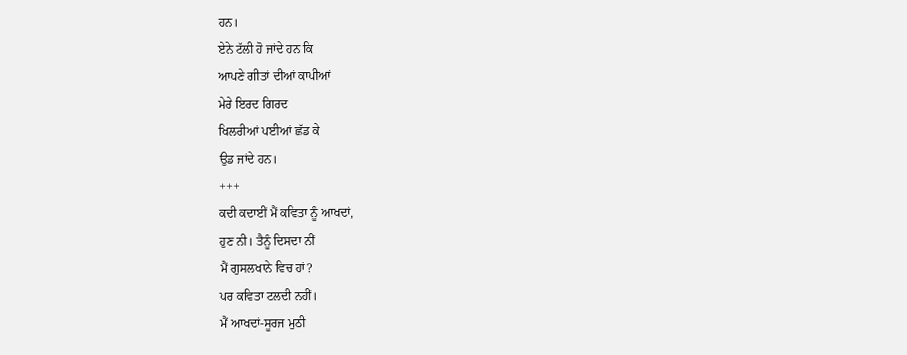ਹਨ।
ਏਨੇ ਟੱਲੀ ਹੋ ਜਾਂਦੇ ਹਨ ਕਿ
ਆਪਣੇ ਗੀਤਾਂ ਦੀਆਂ ਕਾਪੀਆਂ
ਮੇਰੇ ਇਰਦ ਗਿਰਦ
ਖਿਲਰੀਆਂ ਪਈਆਂ ਛੱਡ ਕੇ
ਉਡ ਜਾਂਦੇ ਹਨ।
+++
ਕਦੀ ਕਦਾਈਂ ਮੈਂ ਕਵਿਤਾ ਨੂੰ ਆਖਦਾਂ,
ਹੁਣ ਨੀ। ਤੈਨੂੰ ਦਿਸਦਾ ਨੀਂ
ਮੈਂ ਗੁਸਲਖਾਨੇ ਵਿਚ ਹਾਂ?
ਪਰ ਕਵਿਤਾ ਟਲਦੀ ਨਹੀਂ।
ਮੈਂ ਆਖਦਾਂ-ਸੂਰਜ ਮੁਠੀ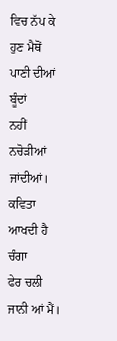ਵਿਚ ਨੱਪ ਕੇ
ਹੁਣ ਮੈਥੋਂ ਪਾਣੀ ਦੀਆਂ ਬੂੰਦਾਂ
ਨਹੀਂ ਨਚੋੜੀਆਂ ਜਾਂਦੀਆਂ।
ਕਵਿਤਾ ਆਖਦੀ ਹੈ ਚੰਗਾ
ਫੇਰ ਚਲੀ ਜਾਨੀ ਆਂ ਮੈਂ।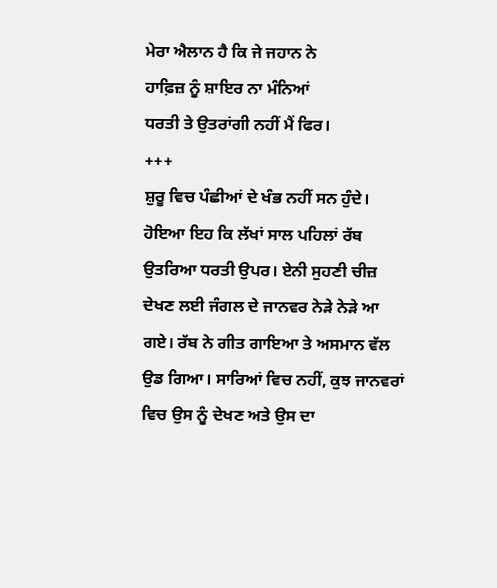ਮੇਰਾ ਐਲਾਨ ਹੈ ਕਿ ਜੇ ਜਹਾਨ ਨੇ
ਹਾਫ਼ਿਜ਼ ਨੂੰ ਸ਼ਾਇਰ ਨਾ ਮੰਨਿਆਂ
ਧਰਤੀ ਤੇ ਉਤਰਾਂਗੀ ਨਹੀਂ ਮੈਂ ਫਿਰ।
+++
ਸ਼ੁਰੂ ਵਿਚ ਪੰਛੀਆਂ ਦੇ ਖੰਭ ਨਹੀਂ ਸਨ ਹੁੰਦੇ।
ਹੋਇਆ ਇਹ ਕਿ ਲੱਖਾਂ ਸਾਲ ਪਹਿਲਾਂ ਰੱਬ
ਉਤਰਿਆ ਧਰਤੀ ਉਪਰ। ਏਨੀ ਸੁਹਣੀ ਚੀਜ਼
ਦੇਖਣ ਲਈ ਜੰਗਲ ਦੇ ਜਾਨਵਰ ਨੇੜੇ ਨੇੜੇ ਆ
ਗਏ। ਰੱਬ ਨੇ ਗੀਤ ਗਾਇਆ ਤੇ ਅਸਮਾਨ ਵੱਲ
ਉਡ ਗਿਆ। ਸਾਰਿਆਂ ਵਿਚ ਨਹੀਂ, ਕੁਝ ਜਾਨਵਰਾਂ
ਵਿਚ ਉਸ ਨੂੰ ਦੇਖਣ ਅਤੇ ਉਸ ਦਾ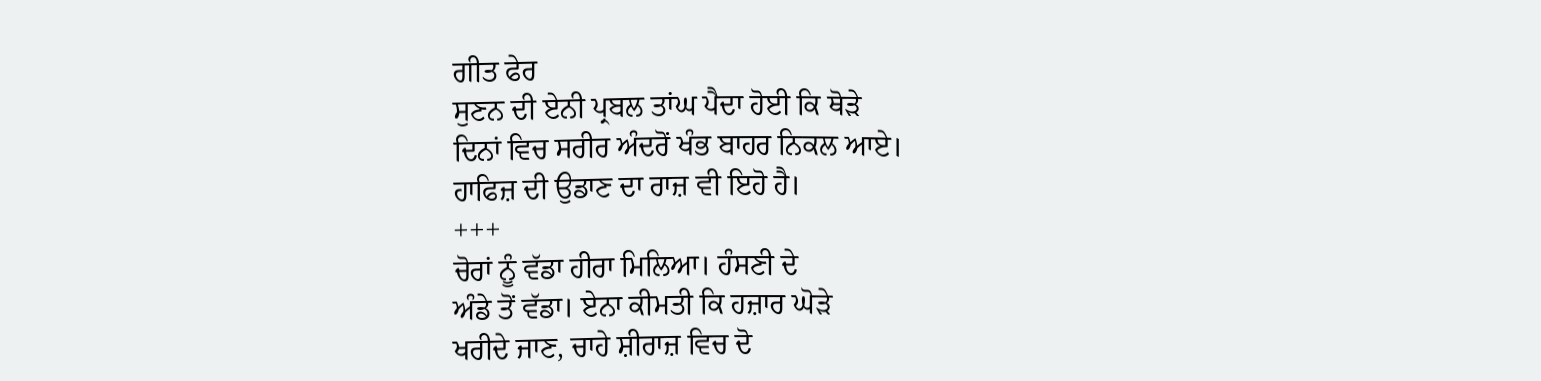ਗੀਤ ਫੇਰ
ਸੁਣਨ ਦੀ ਏਨੀ ਪ੍ਰਬਲ ਤਾਂਘ ਪੈਦਾ ਹੋਈ ਕਿ ਥੋੜੇ
ਦਿਨਾਂ ਵਿਚ ਸਰੀਰ ਅੰਦਰੋਂ ਖੰਭ ਬਾਹਰ ਨਿਕਲ ਆਏ।
ਹਾਫਿਜ਼ ਦੀ ਉਡਾਣ ਦਾ ਰਾਜ਼ ਵੀ ਇਹੋ ਹੈ।
+++
ਚੋਰਾਂ ਨੂੰ ਵੱਡਾ ਹੀਰਾ ਮਿਲਿਆ। ਹੰਸਣੀ ਦੇ
ਅੰਡੇ ਤੋਂ ਵੱਡਾ। ਏਨਾ ਕੀਮਤੀ ਕਿ ਹਜ਼ਾਰ ਘੋੜੇ
ਖਰੀਦੇ ਜਾਣ, ਚਾਹੇ ਸ਼ੀਰਾਜ਼ ਵਿਚ ਦੋ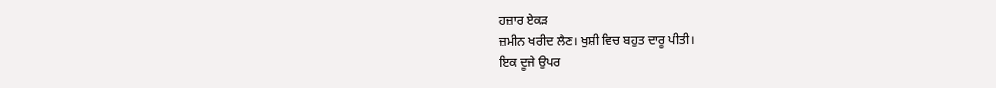ਹਜ਼ਾਰ ਏਕੜ
ਜ਼ਮੀਨ ਖਰੀਦ ਲੈਣ। ਖੁਸ਼ੀ ਵਿਚ ਬਹੁਤ ਦਾਰੂ ਪੀਤੀ।
ਇਕ ਦੂਜੇ ਉਪਰ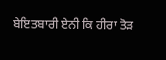ਬੇਇਤਬਾਰੀ ਏਨੀ ਕਿ ਹੀਰਾ ਤੋੜ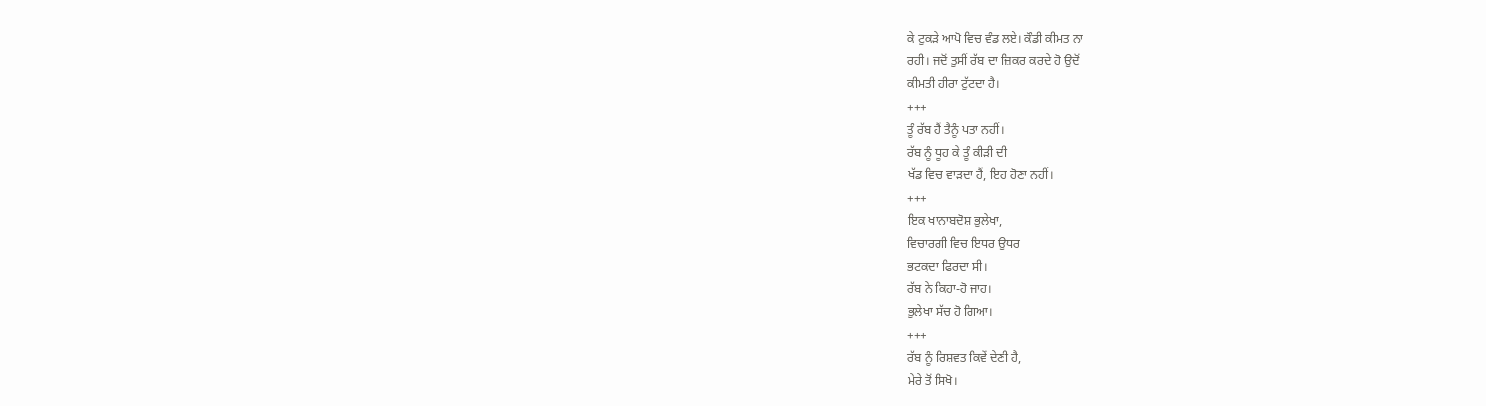ਕੇ ਟੁਕੜੇ ਆਪੋ ਵਿਚ ਵੰਡ ਲਏ। ਕੌਡੀ ਕੀਮਤ ਨਾ
ਰਹੀ। ਜਦੋਂ ਤੁਸੀਂ ਰੱਬ ਦਾ ਜ਼ਿਕਰ ਕਰਦੇ ਹੋ ਉਦੋਂ
ਕੀਮਤੀ ਹੀਰਾ ਟੁੱਟਦਾ ਹੈ।
+++
ਤੂੰ ਰੱਬ ਹੈਂ ਤੈਨੂੰ ਪਤਾ ਨਹੀਂ।
ਰੱਬ ਨੂੰ ਧੂਹ ਕੇ ਤੂੰ ਕੀੜੀ ਦੀ
ਖੱਡ ਵਿਚ ਵਾੜਦਾ ਹੈਂ, ਇਹ ਹੋਣਾ ਨਹੀਂ।
+++
ਇਕ ਖਾਨਾਬਦੋਸ਼ ਭੁਲੇਖਾ,
ਵਿਚਾਰਗੀ ਵਿਚ ਇਧਰ ਉਧਰ
ਭਟਕਦਾ ਫਿਰਦਾ ਸੀ।
ਰੱਬ ਨੇ ਕਿਹਾ-ਹੋ ਜਾਹ।
ਭੁਲੇਖਾ ਸੱਚ ਹੋ ਗਿਆ।
+++
ਰੱਬ ਨੂੰ ਰਿਸ਼ਵਤ ਕਿਵੇਂ ਦੇਣੀ ਹੈ,
ਮੇਰੇ ਤੋਂ ਸਿਖੋ।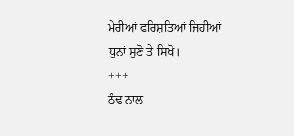ਮੇਰੀਆਂ ਫਰਿਸ਼ਤਿਆਂ ਜਿਹੀਆਂ
ਧੁਨਾਂ ਸੁਣੋ ਤੇ ਸਿਖੋ।
+++
ਠੰਢ ਨਾਲ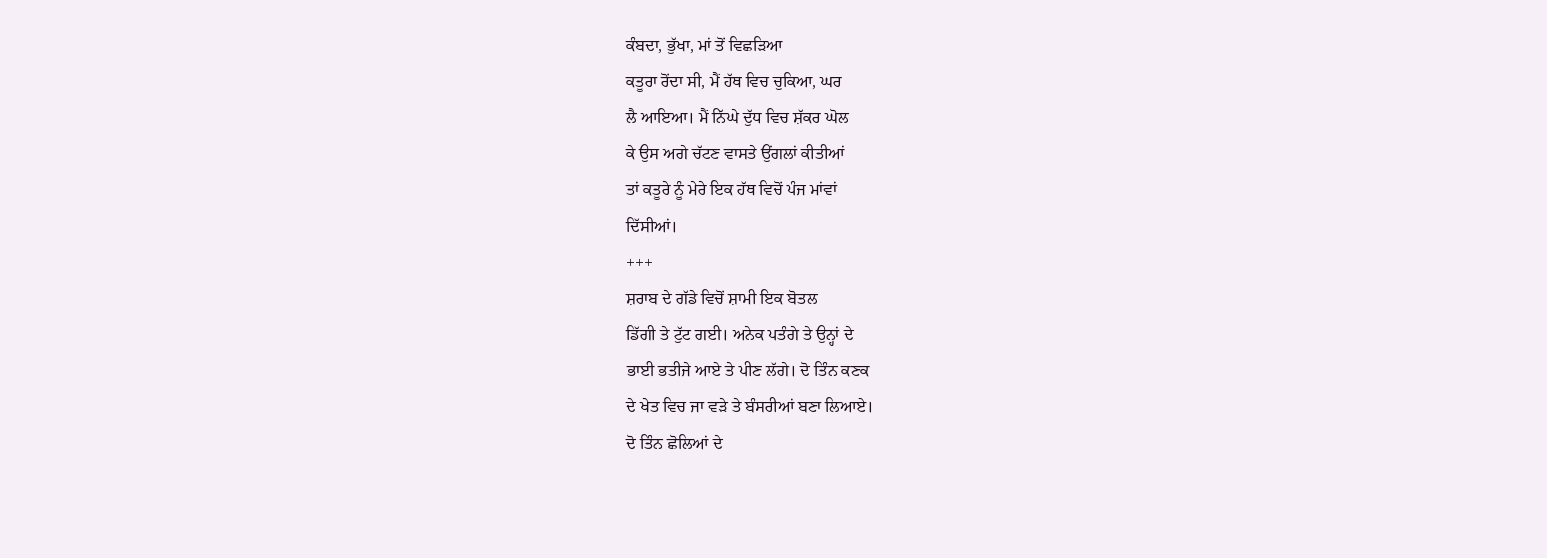ਕੰਬਦਾ, ਭੁੱਖਾ, ਮਾਂ ਤੋਂ ਵਿਛੜਿਆ
ਕਤੂਰਾ ਰੋਂਦਾ ਸੀ, ਮੈਂ ਹੱਥ ਵਿਚ ਚੁਕਿਆ, ਘਰ
ਲੈ ਆਇਆ। ਮੈਂ ਨਿੱਘੇ ਦੁੱਧ ਵਿਚ ਸ਼ੱਕਰ ਘੋਲ
ਕੇ ਉਸ ਅਗੇ ਚੱਟਣ ਵਾਸਤੇ ਉਂਗਲਾਂ ਕੀਤੀਆਂ
ਤਾਂ ਕਤੂਰੇ ਨੂੰ ਮੇਰੇ ਇਕ ਹੱਥ ਵਿਚੋਂ ਪੰਜ ਮਾਂਵਾਂ
ਦਿੱਸੀਆਂ।
+++
ਸ਼ਰਾਬ ਦੇ ਗੱਡੇ ਵਿਚੋਂ ਸ਼ਾਮੀ ਇਕ ਬੋਤਲ
ਡਿੱਗੀ ਤੇ ਟੁੱਟ ਗਈ। ਅਨੇਕ ਪਤੰਗੇ ਤੇ ਉਨ੍ਹਾਂ ਦੇ
ਭਾਈ ਭਤੀਜੇ ਆਏ ਤੇ ਪੀਣ ਲੱਗੇ। ਦੋ ਤਿੰਨ ਕਣਕ
ਦੇ ਖੇਤ ਵਿਚ ਜਾ ਵੜੇ ਤੇ ਬੰਸਰੀਆਂ ਬਣਾ ਲਿਆਏ।
ਦੋ ਤਿੰਨ ਛੋਲਿਆਂ ਦੇ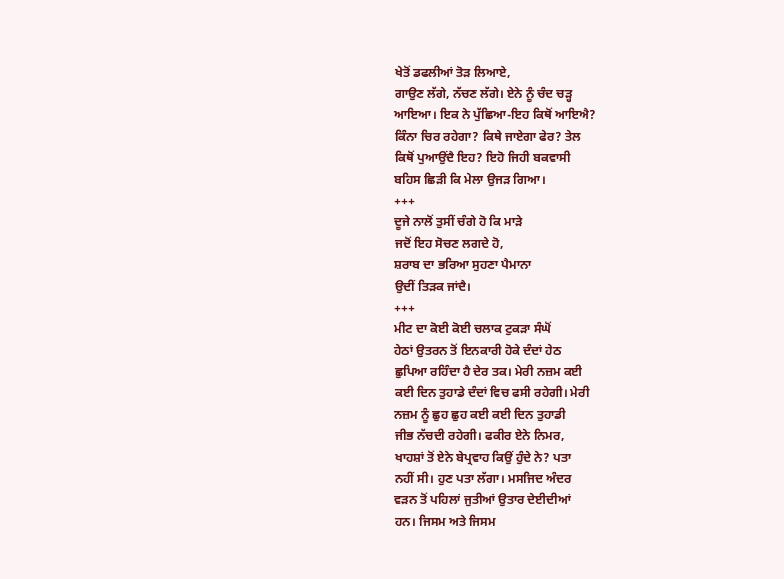ਖੇਤੋਂ ਡਫਲੀਆਂ ਤੋੜ ਲਿਆਏ,
ਗਾਉਣ ਲੱਗੇ, ਨੱਚਣ ਲੱਗੇ। ਏਨੇ ਨੂੰ ਚੰਦ ਚੜ੍ਹ
ਆਇਆ। ਇਕ ਨੇ ਪੁੱਛਿਆ-ਇਹ ਕਿਥੋਂ ਆਇਐ?
ਕਿੰਨਾ ਚਿਰ ਰਹੇਗਾ? ਕਿਥੇ ਜਾਏਗਾ ਫੇਰ? ਤੇਲ
ਕਿਥੋਂ ਪੁਆਉਂਦੈ ਇਹ? ਇਹੋ ਜਿਹੀ ਬਕਵਾਸੀ
ਬਹਿਸ ਛਿੜੀ ਕਿ ਮੇਲਾ ਉਜੜ ਗਿਆ।
+++
ਦੂਜੇ ਨਾਲੋਂ ਤੁਸੀਂ ਚੰਗੇ ਹੋ ਕਿ ਮਾੜੇ
ਜਦੋਂ ਇਹ ਸੋਚਣ ਲਗਦੇ ਹੋ,
ਸ਼ਰਾਬ ਦਾ ਭਰਿਆ ਸੁਹਣਾ ਪੈਮਾਨਾ
ਉਦੀਂ ਤਿੜਕ ਜਾਂਦੈ।
+++
ਮੀਟ ਦਾ ਕੋਈ ਕੋਈ ਚਲਾਕ ਟੁਕੜਾ ਸੰਘੋਂ
ਹੇਠਾਂ ਉਤਰਨ ਤੋਂ ਇਨਕਾਰੀ ਹੋਕੇ ਦੰਦਾਂ ਹੇਠ
ਛੁਪਿਆ ਰਹਿੰਦਾ ਹੈ ਦੇਰ ਤਕ। ਮੇਰੀ ਨਜ਼ਮ ਕਈ
ਕਈ ਦਿਨ ਤੁਹਾਡੇ ਦੰਦਾਂ ਵਿਚ ਫਸੀ ਰਹੇਗੀ। ਮੇਰੀ
ਨਜ਼ਮ ਨੂੰ ਛੁਹ ਛੁਹ ਕਈ ਕਈ ਦਿਨ ਤੁਹਾਡੀ
ਜੀਭ ਨੱਚਦੀ ਰਹੇਗੀ। ਫਕੀਰ ਏਨੇ ਨਿਮਰ,
ਖਾਹਸ਼ਾਂ ਤੋਂ ਏਨੇ ਬੇਪ੍ਰਵਾਹ ਕਿਉਂ ਹੁੰਦੇ ਨੇ? ਪਤਾ
ਨਹੀਂ ਸੀ। ਹੁਣ ਪਤਾ ਲੱਗਾ। ਮਸਜਿਦ ਅੰਦਰ
ਵੜਨ ਤੋਂ ਪਹਿਲਾਂ ਜੁਤੀਆਂ ਉਤਾਰ ਦੇਈਦੀਆਂ
ਹਨ। ਜਿਸਮ ਅਤੇ ਜਿਸਮ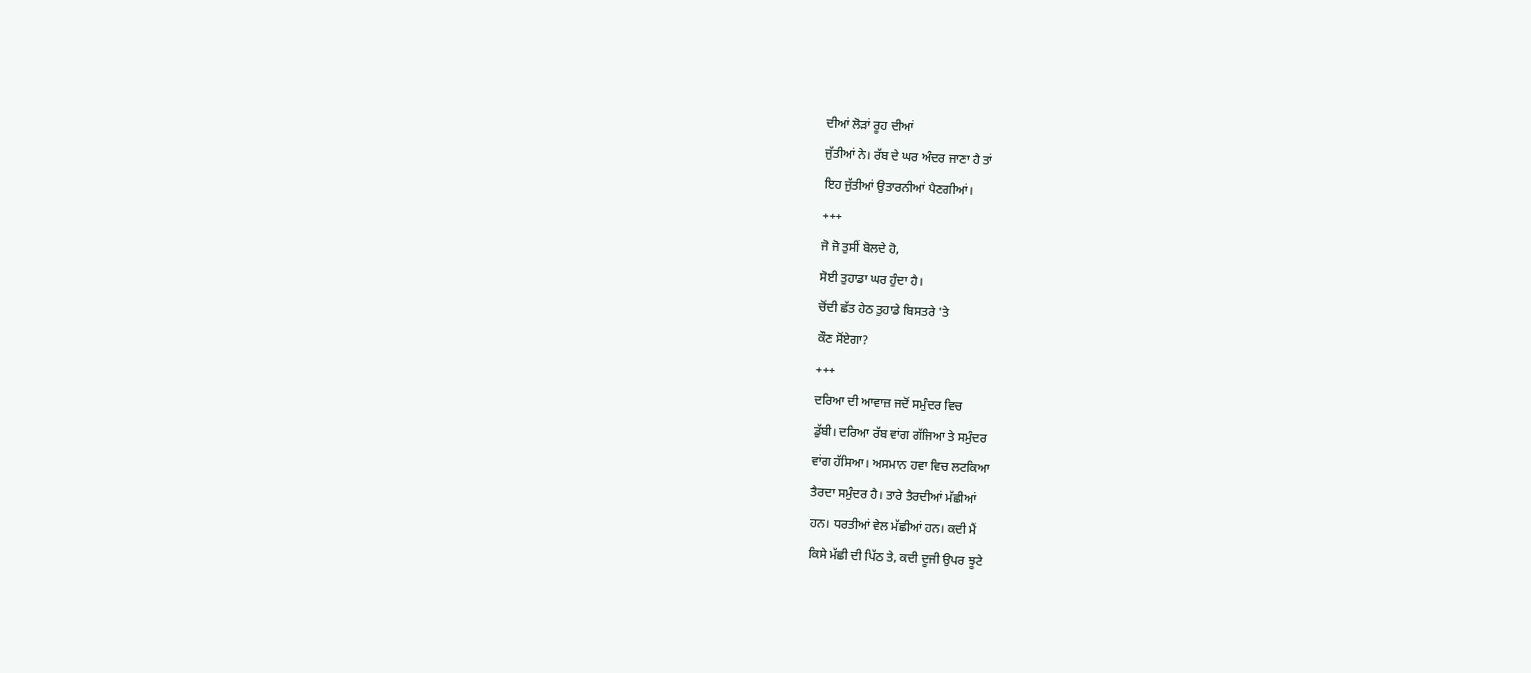ਦੀਆਂ ਲੋੜਾਂ ਰੂਹ ਦੀਆਂ
ਜੁੱਤੀਆਂ ਨੇ। ਰੱਬ ਦੇ ਘਰ ਅੰਦਰ ਜਾਣਾ ਹੈ ਤਾਂ
ਇਹ ਜੁੱਤੀਆਂ ਉਤਾਰਨੀਆਂ ਪੈਣਗੀਆਂ।
+++
ਜੋ ਜੋ ਤੁਸੀਂ ਬੋਲਦੇ ਹੋ,
ਸੋਈ ਤੁਹਾਡਾ ਘਰ ਹੁੰਦਾ ਹੈ।
ਚੋਂਦੀ ਛੱਤ ਹੇਠ ਤੁਹਾਡੇ ਬਿਸਤਰੇ 'ਤੇ
ਕੌਣ ਸੋਂਏਗਾ?
+++
ਦਰਿਆ ਦੀ ਆਵਾਜ਼ ਜਦੋਂ ਸਮੁੰਦਰ ਵਿਚ
ਡੁੱਬੀ। ਦਰਿਆ ਰੱਬ ਵਾਂਗ ਗੱਜਿਆ ਤੇ ਸਮੁੰਦਰ
ਵਾਂਗ ਹੱਸਿਆ। ਅਸਮਾਨ ਹਵਾ ਵਿਚ ਲਟਕਿਆ
ਤੈਰਦਾ ਸਮੁੰਦਰ ਹੈ। ਤਾਰੇ ਤੈਰਦੀਆਂ ਮੱਛੀਆਂ
ਹਨ। ਧਰਤੀਆਂ ਵੇਲ ਮੱਛੀਆਂ ਹਨ। ਕਦੀ ਮੈਂ
ਕਿਸੇ ਮੱਛੀ ਦੀ ਪਿੱਠ ਤੇ, ਕਦੀ ਦੂਜੀ ਉਪਰ ਝੂਟੇ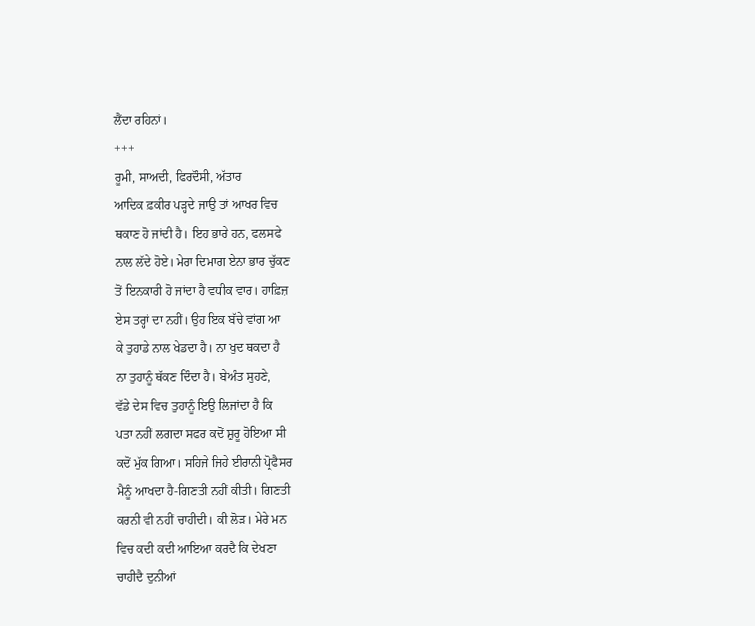ਲੈਂਦਾ ਰਹਿਨਾਂ।
+++
ਰੂਮੀ, ਸਾਅਦੀ, ਫਿਰਦੌਸੀ, ਅੱਤਾਰ
ਆਦਿਕ ਫ਼ਕੀਰ ਪੜ੍ਹਦੇ ਜਾਉ ਤਾਂ ਆਖਰ ਵਿਚ
ਥਕਾਣ ਹੋ ਜਾਂਦੀ ਹੈ। ਇਹ ਭਾਰੇ ਹਨ, ਫਲਸਫੇ
ਨਾਲ ਲੱਦੇ ਹੋਏ। ਮੇਰਾ ਦਿਮਾਗ ਏਨਾ ਭਾਰ ਚੁੱਕਣ
ਤੋਂ ਇਨਕਾਰੀ ਹੋ ਜਾਂਦਾ ਹੈ ਵਧੀਕ ਵਾਰ। ਹਾਫ਼ਿਜ਼
ਏਸ ਤਰ੍ਹਾਂ ਦਾ ਨਹੀਂ। ਉਹ ਇਕ ਬੱਚੇ ਵਾਂਗ ਆ
ਕੇ ਤੁਹਾਡੇ ਨਾਲ ਖੇਡਦਾ ਹੈ। ਨਾ ਖੁਦ ਥਕਦਾ ਹੈ
ਨਾ ਤੁਹਾਨੂੰ ਥੱਕਣ ਦਿੰਦਾ ਹੈ। ਬੇਅੰਤ ਸੁਹਣੇ,
ਵੱਡੇ ਦੇਸ ਵਿਚ ਤੁਹਾਨੂੰ ਇਉ ਲਿਜਾਂਦਾ ਹੈ ਕਿ
ਪਤਾ ਨਹੀਂ ਲਗਦਾ ਸਫਰ ਕਦੋਂ ਸ਼ੁਰੂ ਹੋਇਆ ਸੀ
ਕਦੋਂ ਮੁੱਕ ਗਿਆ। ਸਹਿਜੇ ਜਿਹੇ ਈਰਾਨੀ ਪ੍ਰੋਫੈਸਰ
ਮੈਨੂੰ ਆਖਦਾ ਹੈ-ਗਿਣਤੀ ਨਹੀਂ ਕੀਤੀ। ਗਿਣਤੀ
ਕਰਨੀ ਵੀ ਨਹੀਂ ਚਾਹੀਦੀ। ਕੀ ਲੋੜ। ਮੇਰੇ ਮਨ
ਵਿਚ ਕਦੀ ਕਦੀ ਆਇਆ ਕਰਦੈ ਕਿ ਦੇਖਣਾ
ਚਾਹੀਦੈ ਦੁਨੀਆਂ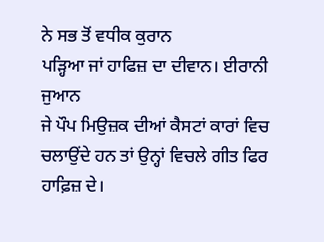ਨੇ ਸਭ ਤੋਂ ਵਧੀਕ ਕੁਰਾਨ
ਪੜ੍ਹਿਆ ਜਾਂ ਹਾਫਿਜ਼ ਦਾ ਦੀਵਾਨ। ਈਰਾਨੀ ਜੁਆਨ
ਜੇ ਪੌਪ ਮਿਉਜ਼ਕ ਦੀਆਂ ਕੈਸਟਾਂ ਕਾਰਾਂ ਵਿਚ
ਚਲਾਉਂਦੇ ਹਨ ਤਾਂ ਉਨ੍ਹਾਂ ਵਿਚਲੇ ਗੀਤ ਫਿਰ
ਹਾਫ਼ਿਜ਼ ਦੇ।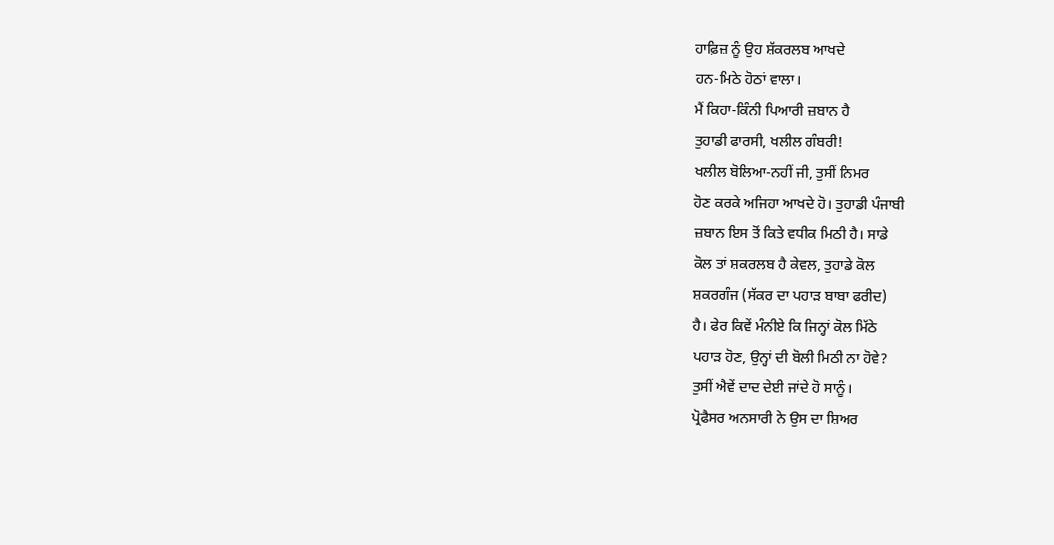ਹਾਫ਼ਿਜ਼ ਨੂੰ ਉਹ ਸ਼ੱਕਰਲਬ ਆਖਦੇ
ਹਨ-ਮਿਠੇ ਹੋਠਾਂ ਵਾਲਾ।
ਮੈਂ ਕਿਹਾ-ਕਿੰਨੀ ਪਿਆਰੀ ਜ਼ਬਾਨ ਹੈ
ਤੁਹਾਡੀ ਫਾਰਸੀ, ਖਲੀਲ ਗੰਬਰੀ!
ਖਲੀਲ ਬੋਲਿਆ-ਨਹੀਂ ਜੀ, ਤੁਸੀਂ ਨਿਮਰ
ਹੋਣ ਕਰਕੇ ਅਜਿਹਾ ਆਖਦੇ ਹੋ। ਤੁਹਾਡੀ ਪੰਜਾਬੀ
ਜ਼ਬਾਨ ਇਸ ਤੋਂ ਕਿਤੇ ਵਧੀਕ ਮਿਠੀ ਹੈ। ਸਾਡੇ
ਕੋਲ ਤਾਂ ਸ਼ਕਰਲਬ ਹੈ ਕੇਵਲ, ਤੁਹਾਡੇ ਕੋਲ
ਸ਼ਕਰਗੰਜ (ਸੱਕਰ ਦਾ ਪਹਾੜ ਬਾਬਾ ਫਰੀਦ)
ਹੈ। ਫੇਰ ਕਿਵੇਂ ਮੰਨੀਏ ਕਿ ਜਿਨ੍ਹਾਂ ਕੋਲ ਮਿੱਠੇ
ਪਹਾੜ ਹੋਣ, ਉਨ੍ਹਾਂ ਦੀ ਬੋਲੀ ਮਿਠੀ ਨਾ ਹੋਵੇ?
ਤੁਸੀਂ ਐਵੇਂ ਦਾਦ ਦੇਈ ਜਾਂਦੇ ਹੋ ਸਾਨੂੰ।
ਪ੍ਰੋਫੈਸਰ ਅਨਸਾਰੀ ਨੇ ਉਸ ਦਾ ਸ਼ਿਅਰ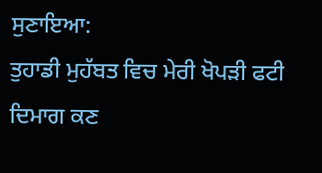ਸੁਣਾਇਆ:
ਤੁਹਾਡੀ ਮੁਹੱਬਤ ਵਿਚ ਮੇਰੀ ਖੋਪੜੀ ਫਟੀ
ਦਿਮਾਗ ਕਣ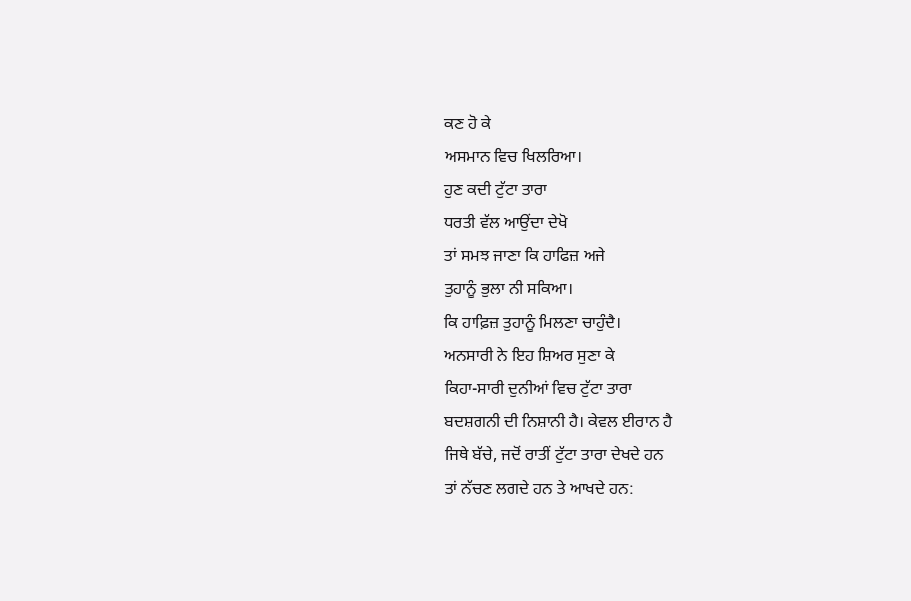ਕਣ ਹੋ ਕੇ
ਅਸਮਾਨ ਵਿਚ ਖਿਲਰਿਆ।
ਹੁਣ ਕਦੀ ਟੁੱਟਾ ਤਾਰਾ
ਧਰਤੀ ਵੱਲ ਆਉਂਦਾ ਦੇਖੋ
ਤਾਂ ਸਮਝ ਜਾਣਾ ਕਿ ਹਾਫਿਜ਼ ਅਜੇ
ਤੁਹਾਨੂੰ ਭੁਲਾ ਨੀ ਸਕਿਆ।
ਕਿ ਹਾਫ਼ਿਜ਼ ਤੁਹਾਨੂੰ ਮਿਲਣਾ ਚਾਹੁੰਦੈ।
ਅਨਸਾਰੀ ਨੇ ਇਹ ਸ਼ਿਅਰ ਸੁਣਾ ਕੇ
ਕਿਹਾ-ਸਾਰੀ ਦੁਨੀਆਂ ਵਿਚ ਟੁੱਟਾ ਤਾਰਾ
ਬਦਸ਼ਗਨੀ ਦੀ ਨਿਸ਼ਾਨੀ ਹੈ। ਕੇਵਲ ਈਰਾਨ ਹੈ
ਜਿਥੇ ਬੱਚੇ, ਜਦੋਂ ਰਾਤੀਂ ਟੁੱਟਾ ਤਾਰਾ ਦੇਖਦੇ ਹਨ
ਤਾਂ ਨੱਚਣ ਲਗਦੇ ਹਨ ਤੇ ਆਖਦੇ ਹਨ: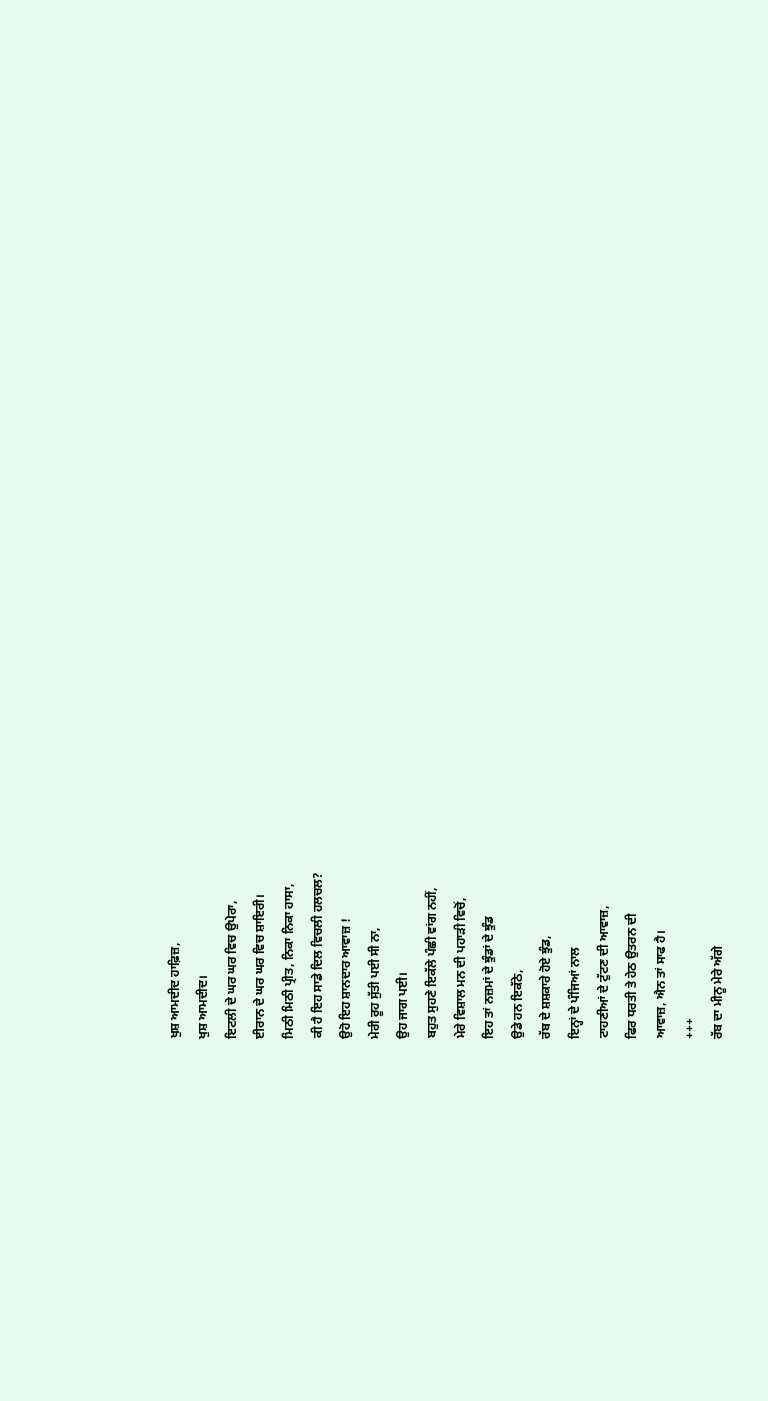ਖੁਸ਼ ਆਮਦੀਦ ਹਾਫ਼ਿਜ਼,
ਖੁਸ਼ ਆਮਦੀਦ।
ਇਟਲੀ ਦੇ ਘਰ ਘਰ ਵਿਚ ਉਪੇਰਾ,
ਈਰਾਨ ਦੇ ਘਰ ਘਰ ਵਿਚ ਸ਼ਾਇਰੀ।
ਮਿਠੀ ਮਿਠੀ ਪ੍ਰੀਤ, ਨਿਕਾ ਨਿਕਾ ਹਾਸਾ,
ਕੀ ਹੈ ਇਹ ਸਾਡੇ ਦਿਲ ਵਿਚਲੀ ਹਲਚਲ?
ਉਹੋ ਇਹ ਸ਼ਾਨਦਾਰ ਆਵਾਜ਼ !
ਮੇਰੀ ਰੂਹ ਸੁੱਤੀ ਪਈ ਸੀ ਨਾ,
ਉਹ ਜਾਗ ਪਈ।
ਬਹੁਤ ਸੁਹਣੇ ਇਕੱਲੇ ਪੰਛੀ ਵਾਂਗ ਨਹੀਂ,
ਮੇਰੇ ਵਿਸ਼ਾਲ ਮਨ ਦੀ ਪਹਾੜੀ ਵਿਚੋਂ,
ਇਹ ਤਾਂ ਨਜ਼ਮਾਂ ਦੇ ਝੁੰਡਾਂ ਦੇ ਝੁੰਡ
ਉਡੇ ਹਨ ਇਕੱਠੇ,
ਰੱਬ ਦੇ ਸ਼ਸ਼ਕਾਰੇ ਹੋਏ ਝੁੰਡ,
ਇਨ੍ਹਾਂ ਦੇ ਪੰਜਿਆਂ ਨਾਲ
ਟਾਹਣੀਆਂ ਦੇ ਟੁੱਟਣ ਦੀ ਆਵਾਜ਼,
ਫਿਰ ਧਰਤੀ ਤੇ ਹੇਠ ਉਤਰਨ ਦੀ
ਆਵਾਜ਼, ਐਨ ਤਾਂ ਸਾਫ ਹੈ।
+++
ਰੱਬ ਦਾ ਮੀਨੂ ਮੇਰੇ ਅੱਗੇ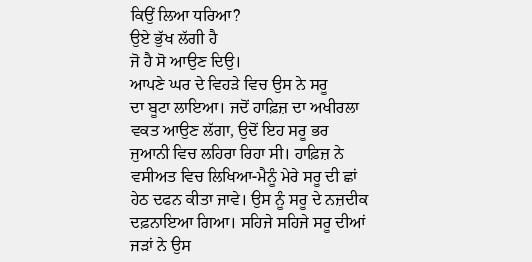ਕਿਉਂ ਲਿਆ ਧਰਿਆ?
ਉਏ ਭੁੱਖ ਲੱਗੀ ਹੈ
ਜੋ ਹੈ ਸੋ ਆਉਣ ਦਿਉ।
ਆਪਣੇ ਘਰ ਦੇ ਵਿਹੜੇ ਵਿਚ ਉਸ ਨੇ ਸਰੂ
ਦਾ ਬੂਟਾ ਲਾਇਆ। ਜਦੋਂ ਹਾਫ਼ਿਜ਼ ਦਾ ਅਖੀਰਲਾ
ਵਕਤ ਆਉਣ ਲੱਗਾ, ਉਦੋਂ ਇਹ ਸਰੂ ਭਰ
ਜੁਆਨੀ ਵਿਚ ਲਹਿਰਾ ਰਿਹਾ ਸੀ। ਹਾਫ਼ਿਜ਼ ਨੇ
ਵਸੀਅਤ ਵਿਚ ਲਿਖਿਆ-ਮੈਨੂੰ ਮੇਰੇ ਸਰੂ ਦੀ ਛਾਂ
ਹੇਠ ਦਫਨ ਕੀਤਾ ਜਾਵੇ। ਉਸ ਨੂੰ ਸਰੂ ਦੇ ਨਜ਼ਦੀਕ
ਦਫ਼ਨਾਇਆ ਗਿਆ। ਸਹਿਜੇ ਸਹਿਜੇ ਸਰੂ ਦੀਆਂ
ਜੜਾਂ ਨੇ ਉਸ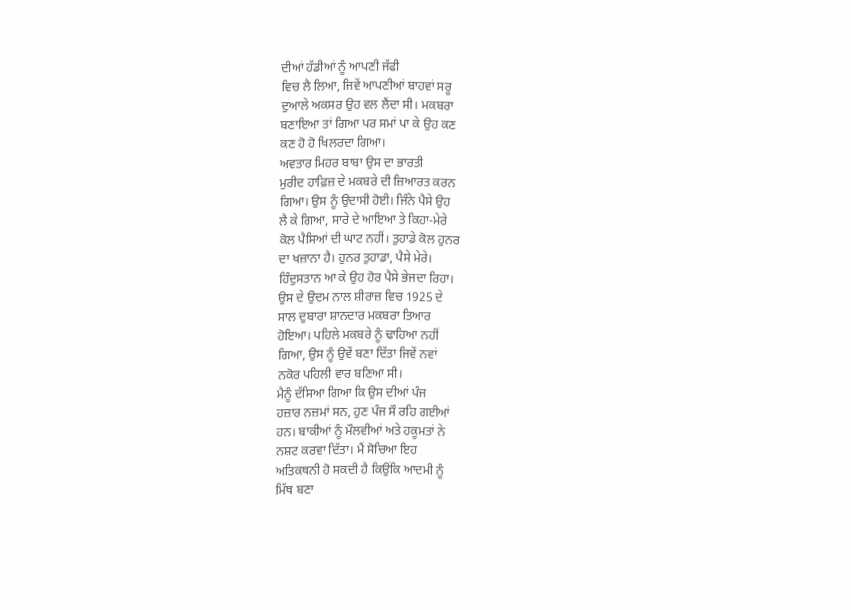ਦੀਆਂ ਹੱਡੀਆਂ ਨੂੰ ਆਪਣੀ ਜੱਫੀ
ਵਿਚ ਲੈ ਲਿਆ, ਜਿਵੇਂ ਆਪਣੀਆਂ ਬਾਹਵਾਂ ਸਰੂ
ਦੁਆਲੇ ਅਕਸਰ ਉਹ ਵਲ ਲੈਂਦਾ ਸੀ। ਮਕਬਰਾ
ਬਣਾਇਆ ਤਾਂ ਗਿਆ ਪਰ ਸਮਾਂ ਪਾ ਕੇ ਉਹ ਕਣ
ਕਣ ਹੋ ਹੋ ਖਿਲਰਦਾ ਗਿਆ।
ਅਵਤਾਰ ਮਿਹਰ ਬਾਬਾ ਉਸ ਦਾ ਭਾਰਤੀ
ਮੁਰੀਦ ਹਾਫ਼ਿਜ਼ ਦੇ ਮਕਬਰੇ ਦੀ ਜ਼ਿਆਰਤ ਕਰਨ
ਗਿਆ। ਉਸ ਨੂੰ ਉਦਾਸੀ ਹੋਈ। ਜਿੰਨੇ ਪੈਸੇ ਉਹ
ਲੈ ਕੇ ਗਿਆ, ਸਾਰੇ ਦੇ ਆਇਆ ਤੇ ਕਿਹਾ-ਮੇਰੇ
ਕੋਲ ਪੈਸਿਆਂ ਦੀ ਘਾਟ ਨਹੀਂ। ਤੁਹਾਡੇ ਕੋਲ ਹੁਨਰ
ਦਾ ਖਜ਼ਾਨਾ ਹੈ। ਹੁਨਰ ਤੁਹਾਡਾ, ਪੈਸੇ ਮੇਰੇ।
ਹਿੰਦੁਸਤਾਨ ਆ ਕੇ ਉਹ ਹੋਰ ਪੈਸੇ ਭੇਜਦਾ ਰਿਹਾ।
ਉਸ ਦੇ ਉਦਮ ਨਾਲ ਸ਼ੀਰਾਜ਼ ਵਿਚ 1925 ਦੇ
ਸਾਲ ਦੁਬਾਰਾ ਸ਼ਾਨਦਾਰ ਮਕਬਰਾ ਤਿਆਰ
ਹੋਇਆ। ਪਹਿਲੇ ਮਕਬਰੇ ਨੂੰ ਢਾਹਿਆ ਨਹੀਂ
ਗਿਆ, ਉਸ ਨੂੰ ਉਵੇਂ ਬਣਾ ਦਿੱਤਾ ਜਿਵੇਂ ਨਵਾਂ
ਨਕੋਰ ਪਹਿਲੀ ਵਾਰ ਬਣਿਆ ਸੀ।
ਮੈਨੂੰ ਦੱਸਿਆ ਗਿਆ ਕਿ ਉਸ ਦੀਆਂ ਪੰਜ
ਹਜ਼ਾਰ ਨਜ਼ਮਾਂ ਸਨ, ਹੁਣ ਪੰਜ ਸੌ ਰਹਿ ਗਈਆਂ
ਹਨ। ਬਾਕੀਆਂ ਨੂੰ ਮੌਲਵੀਆਂ ਅਤੇ ਹਕੂਮਤਾਂ ਨੇ
ਨਸ਼ਟ ਕਰਵਾ ਦਿੱਤਾ। ਮੈਂ ਸੋਚਿਆ ਇਹ
ਅਤਿਕਥਨੀ ਹੋ ਸਕਦੀ ਹੈ ਕਿਉਂਕਿ ਆਦਮੀ ਨੂੰ
ਮਿੱਥ ਬਣਾ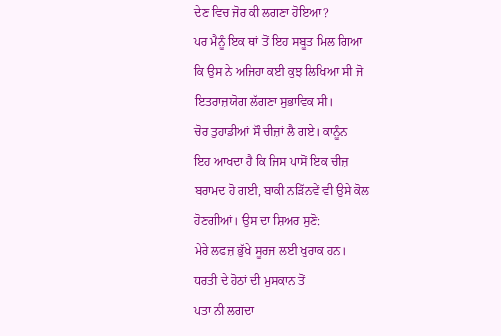ਦੇਣ ਵਿਚ ਜੋਰ ਕੀ ਲਗਣਾ ਹੋਇਆ?
ਪਰ ਮੈਨੂੰ ਇਕ ਥਾਂ ਤੋਂ ਇਹ ਸਬੂਤ ਮਿਲ ਗਿਆ
ਕਿ ਉਸ ਨੇ ਅਜਿਹਾ ਕਈ ਕੁਝ ਲਿਖਿਆ ਸੀ ਜੋ
ਇਤਰਾਜ਼ਯੋਗ ਲੱਗਣਾ ਸੁਭਾਵਿਕ ਸੀ।
ਚੋਰ ਤੁਹਾਡੀਆਂ ਸੌ ਚੀਜ਼ਾਂ ਲੈ ਗਏ। ਕਾਨੂੰਨ
ਇਹ ਆਖਦਾ ਹੈ ਕਿ ਜਿਸ ਪਾਸੋਂ ਇਕ ਚੀਜ਼
ਬਰਾਮਦ ਹੋ ਗਈ, ਬਾਕੀ ਨੜਿੱਨਵੇਂ ਵੀ ਉਸੇ ਕੋਲ
ਹੋਣਗੀਆਂ। ਉਸ ਦਾ ਸ਼ਿਅਰ ਸੁਣੋ:
ਮੇਰੇ ਲਫਜ਼ ਭੁੱਖੇ ਸੂਰਜ ਲਈ ਖੁਰਾਕ ਹਨ।
ਧਰਤੀ ਦੇ ਹੋਠਾਂ ਦੀ ਮੁਸਕਾਨ ਤੋਂ
ਪਤਾ ਨੀ ਲਗਦਾ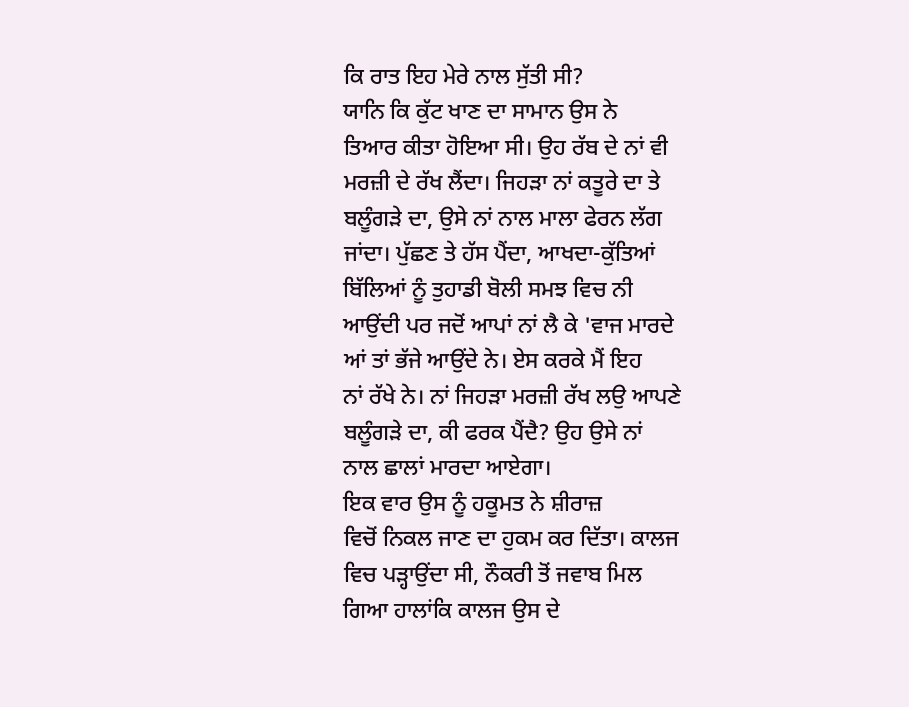ਕਿ ਰਾਤ ਇਹ ਮੇਰੇ ਨਾਲ ਸੁੱਤੀ ਸੀ?
ਯਾਨਿ ਕਿ ਕੁੱਟ ਖਾਣ ਦਾ ਸਾਮਾਨ ਉਸ ਨੇ
ਤਿਆਰ ਕੀਤਾ ਹੋਇਆ ਸੀ। ਉਹ ਰੱਬ ਦੇ ਨਾਂ ਵੀ
ਮਰਜ਼ੀ ਦੇ ਰੱਖ ਲੈਂਦਾ। ਜਿਹੜਾ ਨਾਂ ਕਤੂਰੇ ਦਾ ਤੇ
ਬਲੂੰਗੜੇ ਦਾ, ਉਸੇ ਨਾਂ ਨਾਲ ਮਾਲਾ ਫੇਰਨ ਲੱਗ
ਜਾਂਦਾ। ਪੁੱਛਣ ਤੇ ਹੱਸ ਪੈਂਦਾ, ਆਖਦਾ-ਕੁੱਤਿਆਂ
ਬਿੱਲਿਆਂ ਨੂੰ ਤੁਹਾਡੀ ਬੋਲੀ ਸਮਝ ਵਿਚ ਨੀ
ਆਉਂਦੀ ਪਰ ਜਦੋਂ ਆਪਾਂ ਨਾਂ ਲੈ ਕੇ 'ਵਾਜ ਮਾਰਦੇ
ਆਂ ਤਾਂ ਭੱਜੇ ਆਉਂਦੇ ਨੇ। ਏਸ ਕਰਕੇ ਮੈਂ ਇਹ
ਨਾਂ ਰੱਖੇ ਨੇ। ਨਾਂ ਜਿਹੜਾ ਮਰਜ਼ੀ ਰੱਖ ਲਉ ਆਪਣੇ
ਬਲੂੰਗੜੇ ਦਾ, ਕੀ ਫਰਕ ਪੈਂਦੈ? ਉਹ ਉਸੇ ਨਾਂ
ਨਾਲ ਛਾਲਾਂ ਮਾਰਦਾ ਆਏਗਾ।
ਇਕ ਵਾਰ ਉਸ ਨੂੰ ਹਕੂਮਤ ਨੇ ਸ਼ੀਰਾਜ਼
ਵਿਚੋਂ ਨਿਕਲ ਜਾਣ ਦਾ ਹੁਕਮ ਕਰ ਦਿੱਤਾ। ਕਾਲਜ
ਵਿਚ ਪੜ੍ਹਾਉਂਦਾ ਸੀ, ਨੌਕਰੀ ਤੋਂ ਜਵਾਬ ਮਿਲ
ਗਿਆ ਹਾਲਾਂਕਿ ਕਾਲਜ ਉਸ ਦੇ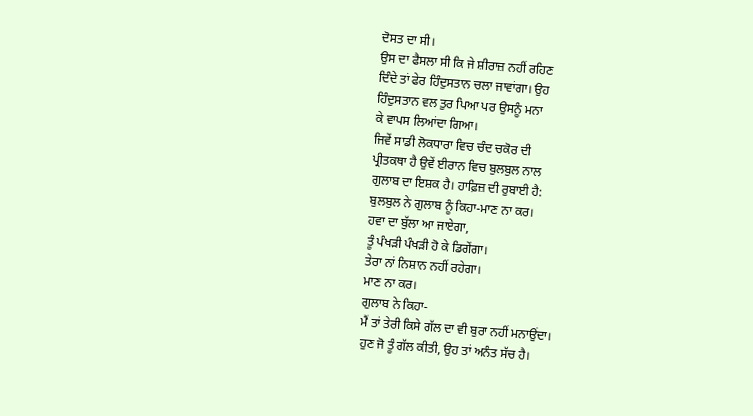ਦੋਸਤ ਦਾ ਸੀ।
ਉਸ ਦਾ ਫੈਸਲਾ ਸੀ ਕਿ ਜੇ ਸ਼ੀਰਾਜ਼ ਨਹੀਂ ਰਹਿਣ
ਦਿੰਦੇ ਤਾਂ ਫੇਰ ਹਿੰਦੁਸਤਾਨ ਚਲਾ ਜਾਵਾਂਗਾ। ਉਹ
ਹਿੰਦੁਸਤਾਨ ਵਲ ਤੁਰ ਪਿਆ ਪਰ ਉਸਨੂੰ ਮਨਾ
ਕੇ ਵਾਪਸ ਲਿਆਂਦਾ ਗਿਆ।
ਜਿਵੇਂ ਸਾਡੀ ਲੋਕਧਾਰਾ ਵਿਚ ਚੰਦ ਚਕੋਰ ਦੀ
ਪ੍ਰੀਤਕਥਾ ਹੈ ਉਵੇਂ ਈਰਾਨ ਵਿਚ ਬੁਲਬੁਲ ਨਾਲ
ਗੁਲਾਬ ਦਾ ਇਸ਼ਕ ਹੈ। ਹਾਫ਼ਿਜ਼ ਦੀ ਰੁਬਾਈ ਹੈ:
ਬੁਲਬੁਲ ਨੇ ਗੁਲਾਬ ਨੂੰ ਕਿਹਾ-ਮਾਣ ਨਾ ਕਰ।
ਹਵਾ ਦਾ ਬੁੱਲਾ ਆ ਜਾਏਗਾ,
ਤੂੰ ਪੰਖੜੀ ਪੰਖੜੀ ਹੋ ਕੇ ਡਿਗੇਂਗਾ।
ਤੇਰਾ ਨਾਂ ਨਿਸ਼ਾਨ ਨਹੀਂ ਰਹੇਗਾ।
ਮਾਣ ਨਾ ਕਰ।
ਗੁਲਾਬ ਨੇ ਕਿਹਾ-
ਮੈਂ ਤਾਂ ਤੇਰੀ ਕਿਸੇ ਗੱਲ ਦਾ ਵੀ ਬੁਰਾ ਨਹੀਂ ਮਨਾਉਂਦਾ।
ਹੁਣ ਜੋ ਤੂੰ ਗੱਲ ਕੀਤੀ, ਉਹ ਤਾਂ ਅਨੰਤ ਸੱਚ ਹੈ।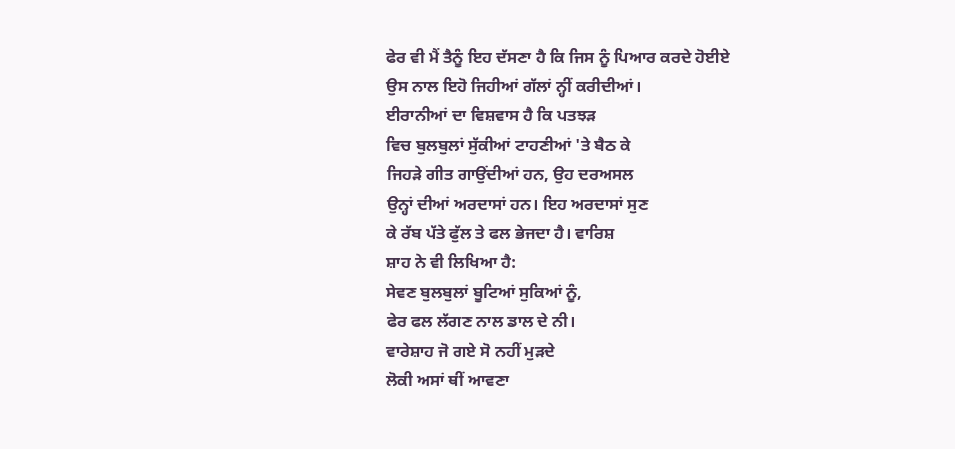ਫੇਰ ਵੀ ਮੈਂ ਤੈਨੂੰ ਇਹ ਦੱਸਣਾ ਹੈ ਕਿ ਜਿਸ ਨੂੰ ਪਿਆਰ ਕਰਦੇ ਹੋਈਏ
ਉਸ ਨਾਲ ਇਹੋ ਜਿਹੀਆਂ ਗੱਲਾਂ ਨ੍ਹੀਂ ਕਰੀਦੀਆਂ।
ਈਰਾਨੀਆਂ ਦਾ ਵਿਸ਼ਵਾਸ ਹੈ ਕਿ ਪਤਝੜ
ਵਿਚ ਬੁਲਬੁਲਾਂ ਸੁੱਕੀਆਂ ਟਾਹਣੀਆਂ 'ਤੇ ਬੈਠ ਕੇ
ਜਿਹੜੇ ਗੀਤ ਗਾਉਂਦੀਆਂ ਹਨ, ਉਹ ਦਰਅਸਲ
ਉਨ੍ਹਾਂ ਦੀਆਂ ਅਰਦਾਸਾਂ ਹਨ। ਇਹ ਅਰਦਾਸਾਂ ਸੁਣ
ਕੇ ਰੱਬ ਪੱਤੇ ਫੁੱਲ ਤੇ ਫਲ ਭੇਜਦਾ ਹੈ। ਵਾਰਿਸ਼
ਸ਼ਾਹ ਨੇ ਵੀ ਲਿਖਿਆ ਹੈ:
ਸੇਵਣ ਬੁਲਬੁਲਾਂ ਬੂਟਿਆਂ ਸੁਕਿਆਂ ਨੂੰ,
ਫੇਰ ਫਲ ਲੱਗਣ ਨਾਲ ਡਾਲ ਦੇ ਨੀ।
ਵਾਰੇਸ਼ਾਹ ਜੋ ਗਏ ਸੋ ਨਹੀਂ ਮੁੜਦੇ
ਲੋਕੀ ਅਸਾਂ ਥੀਂ ਆਵਣਾ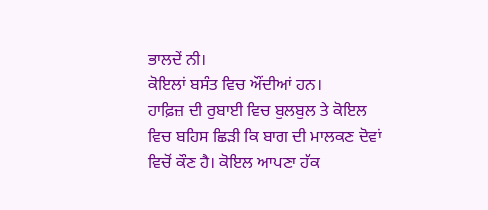ਭਾਲਦੇਂ ਨੀ।
ਕੋਇਲਾਂ ਬਸੰਤ ਵਿਚ ਔਂਦੀਆਂ ਹਨ।
ਹਾਫ਼ਿਜ਼ ਦੀ ਰੁਬਾਈ ਵਿਚ ਬੁਲਬੁਲ ਤੇ ਕੋਇਲ
ਵਿਚ ਬਹਿਸ ਛਿੜੀ ਕਿ ਬਾਗ ਦੀ ਮਾਲਕਣ ਦੋਵਾਂ
ਵਿਚੋਂ ਕੌਣ ਹੈ। ਕੋਇਲ ਆਪਣਾ ਹੱਕ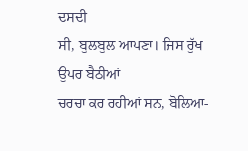ਦਸਦੀ
ਸੀ, ਬੁਲਬੁਲ ਆਪਣਾ। ਜਿਸ ਰੁੱਖ ਉਪਰ ਬੈਠੀਆਂ
ਚਰਚਾ ਕਰ ਰਹੀਆਂ ਸਨ, ਬੋਲਿਆ-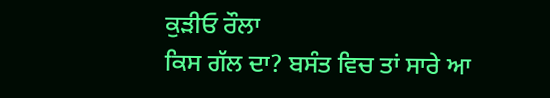ਕੁੜੀਓ ਰੌਲਾ
ਕਿਸ ਗੱਲ ਦਾ? ਬਸੰਤ ਵਿਚ ਤਾਂ ਸਾਰੇ ਆ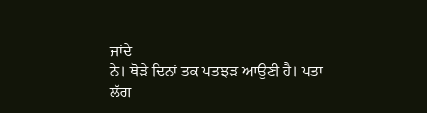ਜਾਂਦੇ
ਨੇ। ਥੋੜੇ ਦਿਨਾਂ ਤਕ ਪਤਝੜ ਆਉਣੀ ਹੈ। ਪਤਾ
ਲੱਗ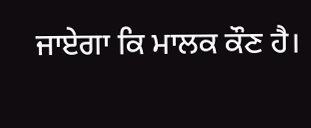ਜਾਏਗਾ ਕਿ ਮਾਲਕ ਕੌਣ ਹੈ।